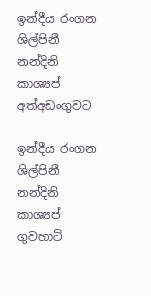ඉන්දීය රංගන ශිල්පිනී නන්දිනි කාශ්‍යප් අත්අඩංගුවට

ඉන්දීය රංගන ශිල්පිනී නන්දිනි කාශ්‍යප් ගුවහාටි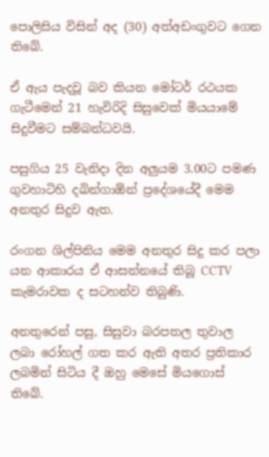පොලිසිය විසින් අද (30) අත්අඩංගුවට ගෙන තිබේ.

ඒ ඇය පැදවූ බව කියන මෝටර් රථයක ගැටීමෙන් 21 හැවිරිදි සිසුවෙක් මියයාමේ සිදුවීමට සම්බන්ධවයි.

පසුගිය 25 වැනිදා දින අලුයම 3.00ට පමණ ගුවහාටිහි දඛින්ගාඕන් ප්‍රදේශයේදී මෙම අනතුර සිදුව ඇත.

රංගන ශිල්පිනිය මෙම අනතුර සිදු කර පලා යන ආකාරය ඒ ආසන්නයේ තිබූ CCTV කැමරාවක ද සටහන්ව තිබුණි.

අනතුරෙන් පසු, සිසුවා බරපතල තුවාල ලබා රෝහල් ගත කර ඇති අතර ප්‍රතිකාර ලබමින් සිටිය දී ඔහු මෙසේ මියගොස් තිබේ.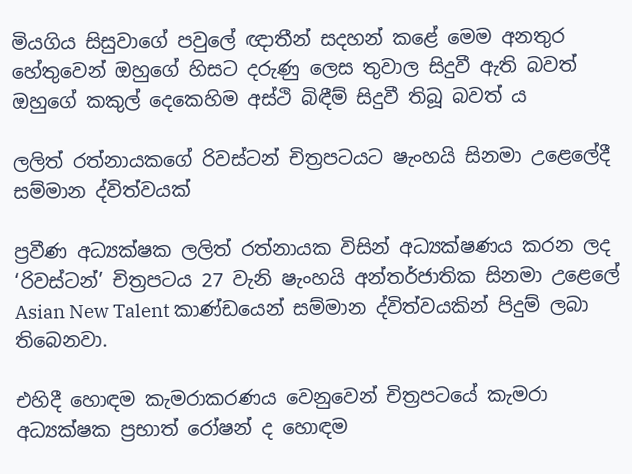මියගිය සිසුවාගේ පවුලේ ඥාතීන් සදහන් කළේ මෙම අනතුර හේතුවෙන් ඔහුගේ හිසට දරුණු ලෙස තුවාල සිදුවී ඇති බවත් ඔහුගේ කකුල් දෙකෙහිම අස්ථි බිඳීම් සිදුවී තිබූ බවත් ය

ලලිත් රත්නායකගේ රිවස්ටන් චිත්‍රපටයට ෂැංහයි සිනමා උළෙලේදී සම්මාන ද්විත්වයක්

ප්‍රවීණ අධ්‍යක්ෂක ලලිත් රත්නායක විසින් අධ්‍යක්ෂණය කරන ලද ‘රිවස්ටන්’ චිත්‍රපටය 27 වැනි ෂැංහයි අන්තර්ජාතික සිනමා උළෙලේ Asian New Talent කාණ්ඩයෙන් සම්මාන ද්විත්වයකින් පිදුම් ලබා තිබෙනවා.

එහිදී හොඳම කැමරාකරණය වෙනුවෙන් චිත්‍රපටයේ කැමරා අධ්‍යක්ෂක ප්‍රභාත් රෝෂන් ද හොඳම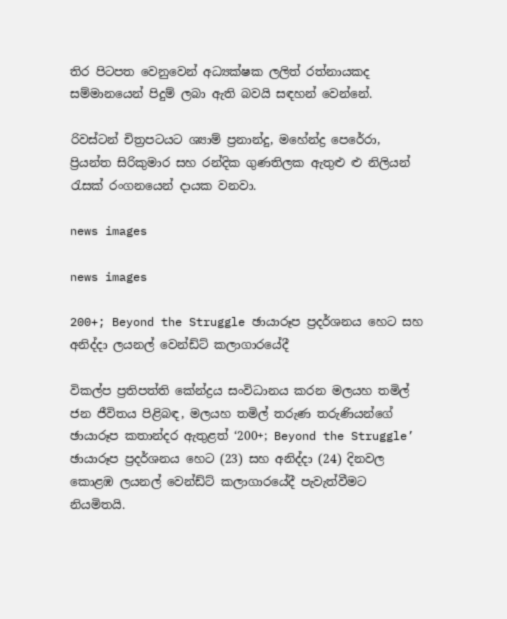තිර පිටපත වෙනුවෙන් අධ්‍යක්ෂක ලලිත් රත්නායකද සම්මානයෙන් පිදුම් ලබා ඇති බවයි සඳහන් වෙන්නේ.

රිවස්ටන් චිත්‍රපටයට ශ්‍යාම් ප්‍රනාන්දු, මහේන්ද්‍ර පෙරේරා, ප්‍රියන්ත සිරිකුමාර සහ රන්දික ගුණතිලක ඇතුළු ළු නිලියන් රැසක් රංගනයෙන් දායක වනවා.

news images

news images

200+; Beyond the Struggle ඡායාරූප ප්‍රදර්ශනය හෙට සහ අනිද්දා ලයනල් වෙන්ඩ්ට් කලාගාරයේදී

විකල්ප ප්‍රතිපත්ති කේන්ද්‍රය සංවිධානය කරන මලයහ තමිල් ජන ජීවිතය පිළිබඳ, මලයහ තමිල් තරුණ තරුණියන්ගේ ඡායාරූප කතාන්දර ඇතුළත් ‘200+; Beyond the Struggle’ ඡායාරූප ප්‍රදර්ශනය හෙට (23) සහ අනිද්දා (24) දිනවල කොළඹ ලයනල් වෙන්ඩ්ට් කලාගාරයේදී පැවැත්වීමට නියමිතයි.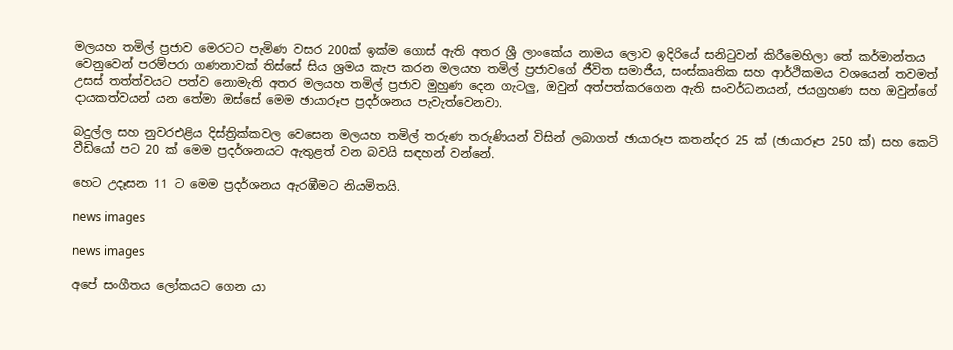මලයහ තමිල් ප්‍රජාව මෙරටට පැමිණ වසර 200ක් ඉක්ම ගොස් ඇති අතර ශ්‍රී ලාංකේය නාමය ලොව ඉදිරියේ සනිටුවන් කිරීමෙහිලා තේ කර්මාන්තය වෙනුවෙන් පරම්පරා ගණනාවක් තිස්සේ සිය ශ්‍රමය කැප කරන මලයහ තමිල් ප්‍රජාවගේ ජීවිත සමාජීය, සංස්කෘතික සහ ආර්ථිකමය වශයෙන් තවමත් උසස් තත්ත්වයට පත්ව නොමැති අතර මලයහ තමිල් ප්‍රජාව මුහුණ දෙන ගැටලු, ඔවුන් අත්පත්කරගෙන ඇති සංවර්ධනයන්, ජයග්‍රහණ සහ ඔවුන්ගේ දායකත්වයන් යන තේමා ඔස්සේ මෙම ඡායාරූප ප්‍රදර්ශනය පැවැත්වෙනවා.

බදුල්ල සහ නුවරඑළිය දිස්ත්‍රික්කවල වෙසෙන මලයහ තමිල් තරුණ තරුණියන් විසින් ලබාගත් ඡායාරූප කතන්දර 25 ක් (ඡායාරූප 250 ක්) සහ කෙටි වීඩියෝ පට 20 ක් මෙම ප්‍රදර්ශනයට ඇතුළත් වන බවයි සඳහන් වන්නේ.

හෙට උදෑසන 11 ට මෙම ප්‍රදර්ශනය ඇරඹීමට නියමිතයි.

news images

news images

අපේ සංගීතය ලෝකයට ගෙන යා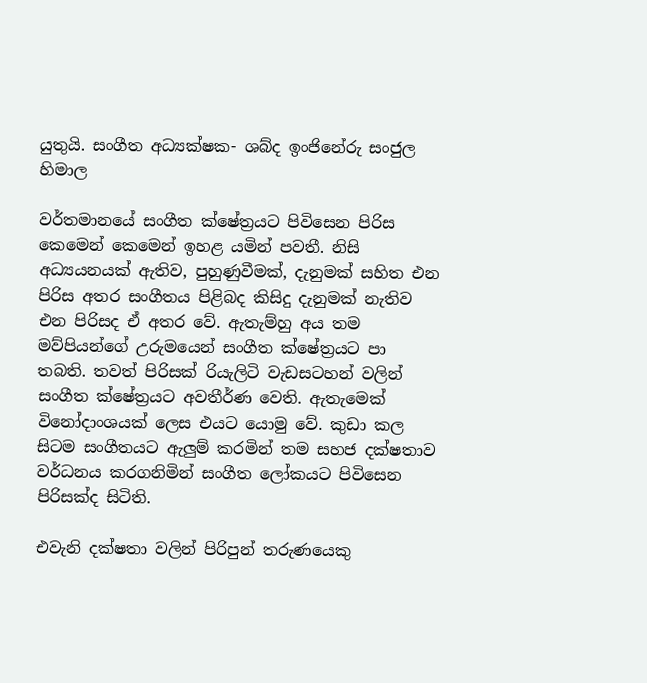යුතුයි. සංගීත අධ්‍යක්ෂක- ශබ්ද ඉංජිනේරු සංජුල හිමාල

වර්තමානයේ සංගීත ක්ෂේත්‍රයට පිවිසෙන පිරිස කෙමෙන් කෙමෙන් ඉහළ යමින් පවතී. නිසි අධ්‍යයනයක් ඇතිව, පුහුණුවීමක්, දැනුමක් සහිත එන පිරිස අතර සංගීතය පිළිබද කිසිදු දැනුමක් නැතිව එන පිරිසද ඒ අතර වේ. ඇතැම්හු අය තම මව්පියන්ගේ උරුමයෙන් සංගීත ක්ෂේත්‍රයට පා තබති. තවත් පිරිසක් රියැලිටි වැඩසටහන් වලින් සංගීත ක්ෂේත්‍රයට අවතීර්ණ වෙති. ඇතැමෙක් විනෝදාංශයක් ලෙස එයට යොමු වේ. කුඩා කල සිටම සංගීතයට ඇලුම් කරමින් තම සහජ දක්ෂතාව වර්ධනය කරගනිමින් සංගීත ලෝකයට පිවිසෙන පිරිසක්ද සිටිති.

එවැනි දක්ෂතා වලින් පිරිපුන් තරුණයෙකු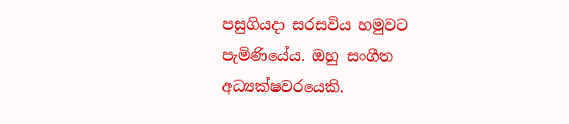පසුගියදා සරසවිය හමුවට පැමිණියේය. ඔහු සංගීත අධ්‍යක්ෂවරයෙකි.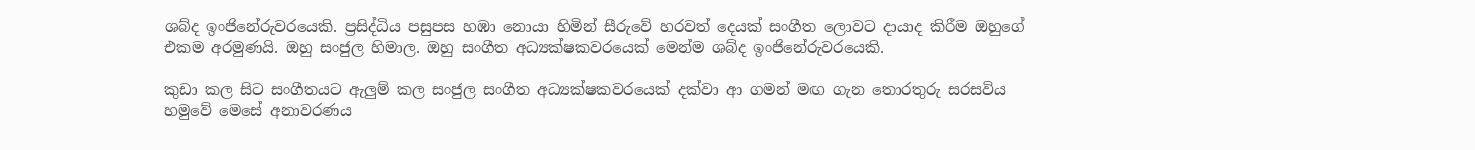ශබ්ද ඉංජිනේරුවරයෙකි. ප්‍රසිද්ධිය පසුපස හඹා නොයා හිමින් සීරුවේ හරවත් දෙයක් සංගීත ලොවට දායාද කිරීම ඔහුගේ එකම අරමුණයි. ඔහු සංජුල හිමාල. ඔහු සංගීත අධ්‍යක්ෂකවරයෙක් මෙන්ම ශබ්ද ඉංජිනේරුවරයෙකි.

කුඩා කල සිට සංගීතයට ඇලුම් කල සංජුල සංගීත අධ්‍යක්ෂකවරයෙක් දක්වා ආ ගමන් මඟ ගැන තොරතුරු සරසවිය හමුවේ මෙසේ අනාවරණය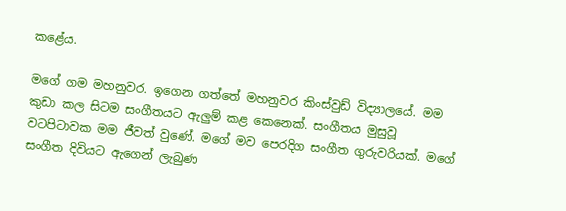කළේය.

මගේ ගම මහනුවර. ඉගෙන ගත්තේ මහනුවර කිංස්වුඩ් විද්‍යාලයේ. මම කුඩා කල සිටම සංගීතයට ඇලුම් කළ කෙනෙක්. සංගීතය මුසුවූ වටපිටාවක මම ජීවත් වුණේ. මගේ මව පෙරදිග සංගීත ගුරුවරියක්. මගේ සංගීත දිවියට ඇගෙන් ලැබුණ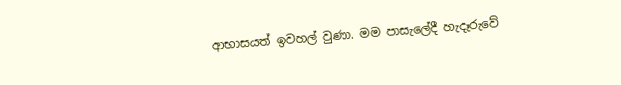ආභාසයත් ඉවහල් වුණා. මම පාසැලේදී හැදෑරුවේ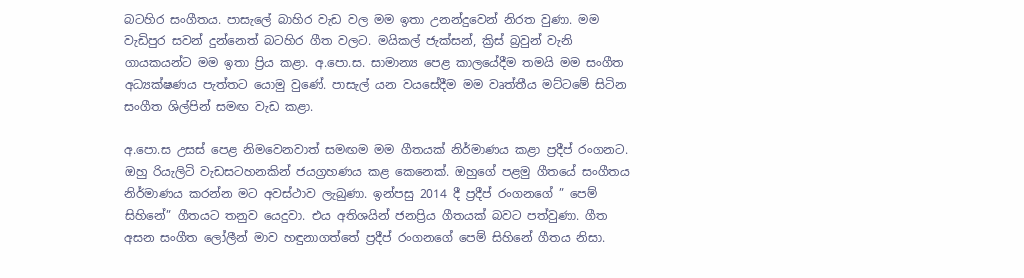බටහිර සංගීතය. පාසැලේ බාහිර වැඩ වල මම ඉතා උනන්දුවෙන් නිරත වුණා. මම වැඩිපුර සවන් දුන්නෙත් බටහිර ගීත වලට. මයිකල් ජැක්සන්, ක්‍රිස් බ්‍රවුන් වැනි ගායකයන්ට මම ඉතා ප්‍රිය කළා. අ.පො.ස. සාමාන්‍ය පෙළ කාලයේදීම තමයි මම සංගීත අධ්‍යක්ෂණය පැත්තට යොමු වුණේ. පාසැල් යන වයසේදීම මම වෘත්තීය මට්ටමේ සිටින සංගීත ශිල්පින් සමඟ වැඩ කළා.

අ.පො.ස උසස් පෙළ නිමවෙනවාත් සමඟම මම ගීතයක් නිර්මාණය කළා ප්‍රදීප් රංගනට. ඔහු රියැලිටි වැඩසටහනකින් ජයග්‍රහණය කළ කෙනෙක්. ඔහුගේ පළමු ගීතයේ සංගීතය නිර්මාණය කරන්න මට අවස්ථාව ලැබුණා. ඉන්පසු 2014 දී ප්‍රදීප් රංගනගේ ” පෙම් සිහිනේ” ගීතයට තනුව යෙදුවා. එය අතිශයින් ජනප්‍රිය ගීතයක් බවට පත්වුණා. ගීත අසන සංගීත ලෝලීන් මාව හඳුනාගත්තේ ප්‍රදීප් රංගනගේ පෙම් සිහිනේ ගීතය නිසා.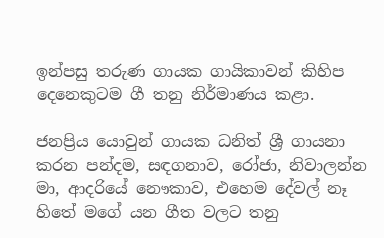ඉන්පසු තරුණ ගායක ගායිකාවන් කිහිප දෙනෙකුටම ගී තනු නිර්මාණය කළා.

ජනප්‍රිය යොවුන් ගායක ධනිත් ශ්‍රී ගායනා කරන පන්දම, සඳගනාව, රෝජා, නිවාලන්න මා, ආදරියේ නෞකාව, එහෙම දේවල් නෑ හිතේ මගේ යන ගීත වලට තනු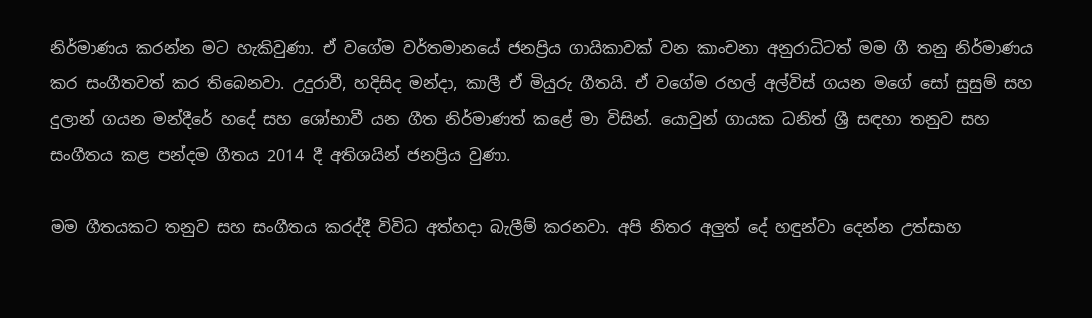නිර්මාණය කරන්න මට හැකිවුණා. ඒ වගේම වර්තමානයේ ජනප්‍රිය ගායිකාවක් වන කාංචනා අනුරාධිටත් මම ගී තනු නිර්මාණය කර සංගීතවත් කර තිබෙනවා. උදුරාවී, හදිසිද මන්දා, කාලී ඒ මියුරු ගීතයි. ඒ වගේම රහල් අල්විස් ගයන මගේ සෝ සුසුම් සහ දුලාන් ගයන මන්දීරේ හදේ සහ ශෝභාවී යන ගීත නිර්මාණත් කළේ මා විසින්. යොවුන් ගායක ධනිත් ශ්‍රී සඳහා තනුව සහ සංගීතය කළ පන්දම ගීතය 2014 දී අතිශයින් ජනප්‍රිය වුණා.

මම ගීතයකට තනුව සහ සංගීතය කරද්දී විවිධ අත්හදා බැලීම් කරනවා. අපි නිතර අලුත් දේ හඳුන්වා දෙන්න උත්සාහ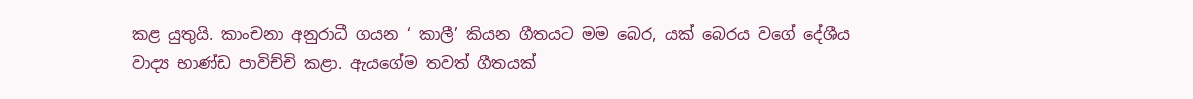කළ යුතුයි. කාංචනා අනුරාධී ගයන ‘ කාලී’ කියන ගීතයට මම බෙර, යක් බෙරය වගේ දේශීය වාද්‍ය භාණ්ඩ පාවිච්චි කළා. ඇයගේම තවත් ගීතයක්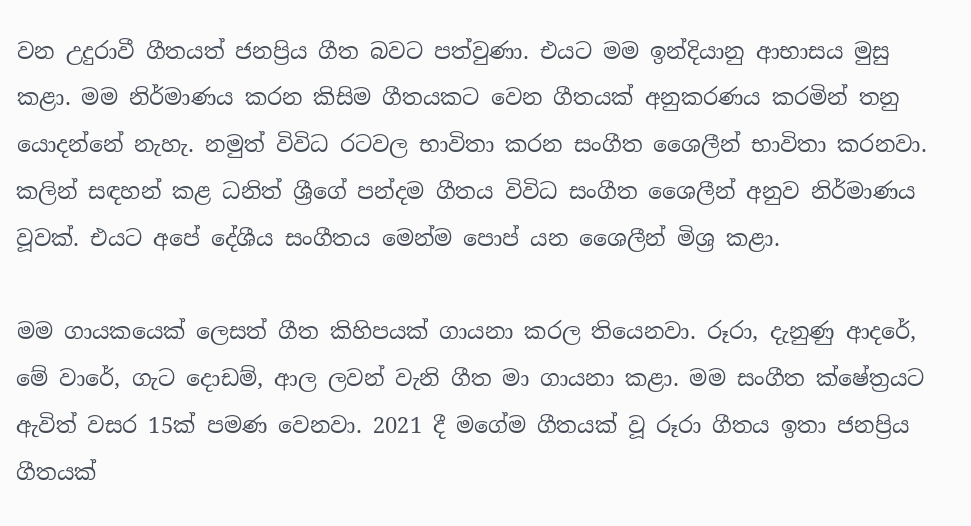වන උදුරාවී ගීතයත් ජනප්‍රිය ගීත බවට පත්වුණා. එයට මම ඉන්දියානු ආභාසය මුසු කළා. මම නිර්මාණය කරන කිසිම ගීතයකට වෙන ගීතයක් අනුකරණය කරමින් තනු යොදන්නේ නැහැ. නමුත් විවිධ රටවල භාවිතා කරන සංගීත ශෛලීන් භාවිතා කරනවා. කලින් සඳහන් කළ ධනිත් ශ්‍රීගේ පන්දම ගීතය විවිධ සංගීත ශෛලීන් අනුව නිර්මාණය වූවක්. එයට අපේ දේශීය සංගීතය මෙන්ම පොප් යන ශෛලීන් මිශ්‍ර කළා.

මම ගායකයෙක් ලෙසත් ගීත කිහිපයක් ගායනා කරල තියෙනවා. රූරා, දැනුණු ආදරේ, මේ වාරේ, ගැට දොඩම්, ආල ලවන් වැනි ගීත මා ගායනා කළා. මම සංගීත ක්ෂේත්‍රයට ඇවිත් වසර 15ක් පමණ වෙනවා. 2021 දී මගේම ගීතයක් වූ රූරා ගීතය ඉතා ජනප්‍රිය ගීතයක්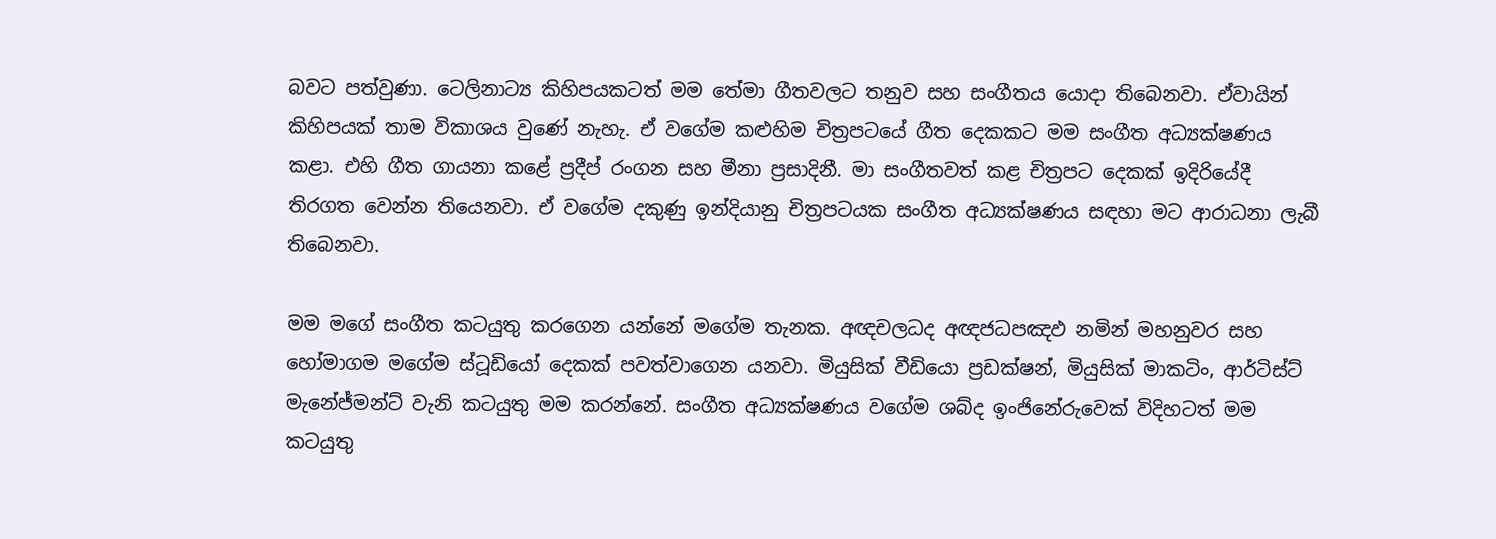බවට පත්වුණා. ටෙලිනාට්‍ය කිහිපයකටත් මම තේමා ගීතවලට තනුව සහ සංගීතය යොදා තිබෙනවා. ඒවායින් කිහිපයක් තාම විකාශය වුණේ නැහැ. ඒ වගේම කළුහිම චිත්‍රපටයේ ගීත දෙකකට මම සංගීත අධ්‍යක්ෂණය කළා. එහි ගීත ගායනා කළේ ප්‍රදීප් රංගන සහ මීනා ප්‍රසාදිනී. මා සංගීතවත් කළ චිත්‍රපට දෙකක් ඉදිරියේදී තිරගත වෙන්න තියෙනවා. ඒ වගේම දකුණු ඉන්දියානු චිත්‍රපටයක සංගීත අධ්‍යක්ෂණය සඳහා මට ආරාධනා ලැබී තිබෙනවා.

මම මගේ සංගීත කටයුතු කරගෙන යන්නේ මගේම තැනක. අඥචලධද අඥජධපඤඵ නමින් මහනුවර සහ හෝමාගම මගේම ස්ටූඩියෝ දෙකක් පවත්වාගෙන යනවා. මියුසික් වීඩියො ප්‍රඩක්ෂන්, මියුසික් මාකටිං, ආර්ටිස්ට් මැනේජ්මන්ට් වැනි කටයුතු මම කරන්නේ. සංගීත අධ්‍යක්ෂණය වගේම ශබ්ද ඉංජිනේරුවෙක් විදිහටත් මම කටයුතු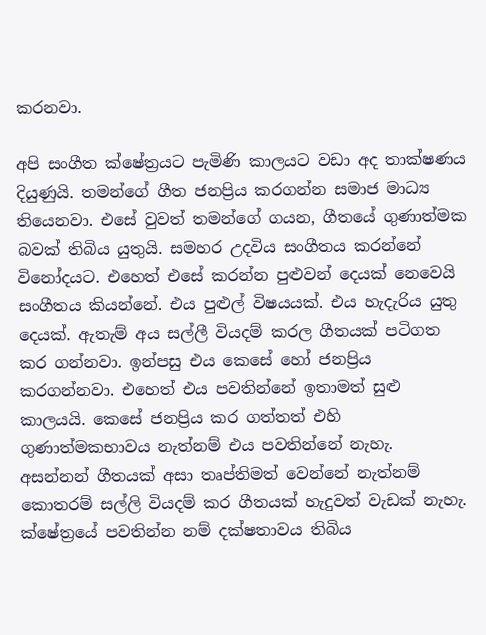කරනවා.

අපි සංගීත ක්ෂේත්‍රයට පැමිණි කාලයට වඩා අද තාක්ෂණය දියුණුයි. තමන්ගේ ගීත ජනප්‍රිය කරගන්න සමාජ මාධ්‍ය තියෙනවා. එසේ වුවත් තමන්ගේ ගයන, ගීතයේ ගුණාත්මක බවක් තිබිය යුතුයි. සමහර උදවිය සංගීතය කරන්නේ විනෝදයට. එහෙත් එසේ කරන්න පුළුවන් දෙයක් නෙවෙයි සංගීතය කියන්නේ. එය පුළුල් විෂයයක්. එය හැදැරිය යුතු දෙයක්. ඇතැම් අය සල්ලී වියදම් කරල ගීතයක් පටිගත කර ගන්නවා. ඉන්පසු එය කෙසේ හෝ ජනප්‍රිය කරගන්නවා. එහෙත් එය පවතින්නේ ඉතාමත් සුළු කාලයයි. කෙසේ ජනප්‍රිය කර ගත්තත් එහි ගුණාත්මකභාවය නැත්නම් එය පවතින්නේ නැහැ. අසන්නන් ගීතයක් අසා තෘප්තිමත් වෙන්නේ නැත්නම් කොතරම් සල්ලි වියදම් කර ගීතයක් හැදුවත් වැඩක් නැහැ. ක්ෂේත්‍රයේ පවතින්න නම් දක්ෂතාවය තිබිය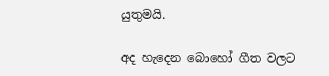යුතුමයි.

අද හැදෙන බොහෝ ගීත වලට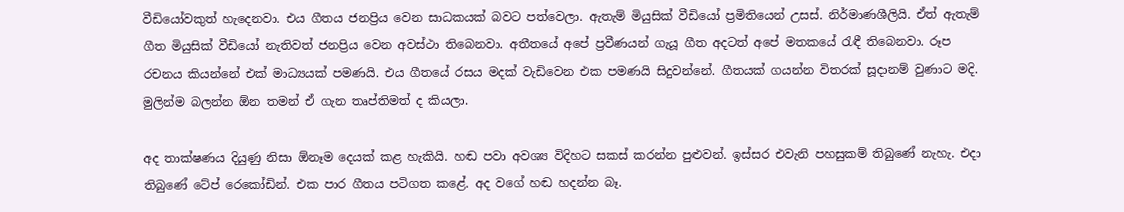වීඩියෝවකුත් හැදෙනවා. එය ගීතය ජනප්‍රිය වෙන සාධකයක් බවට පත්වෙලා. ඇතැම් මියුසික් වීඩියෝ ප්‍රමිතියෙන් උසස්. නිර්මාණශීලියි. ඒත් ඇතැම් ගීත මියුසික් වීඩියෝ නැතිවත් ජනප්‍රිය වෙන අවස්ථා තිබෙනවා. අතීතයේ අපේ ප්‍රවීණයන් ගැයූ ගීත අදටත් අපේ මතකයේ රැඳී තිබෙනවා. රූප රචනය කියන්නේ එක් මාධ්‍යයක් පමණයි. එය ගීතයේ රසය මදක් වැඩිවෙන එක පමණයි සිදුවන්නේ. ගීතයක් ගයන්න විතරක් සූදානම් වුණාට මදි. මුලින්ම බලන්න ඕන තමන් ඒ ගැන තෘප්තිමත් ද කියලා.

අද තාක්ෂණය දියුණු නිසා ඕනෑම දෙයක් කළ හැකියි. හඬ පවා අවශ්‍ය විදිහට සකස් කරන්න පුළුවන්. ඉස්සර එවැනි පහසුකම් තිබුණේ නැහැ. එදා තිබුණේ ටේප් රෙකෝඩින්. එක පාර ගීතය පටිගත කළේ. අද වගේ හඬ හදන්න බෑ.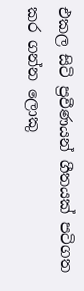එකල සිටි ප්‍රවීණයන් ගීතයක් පටිගත කර ගන්න ලොකු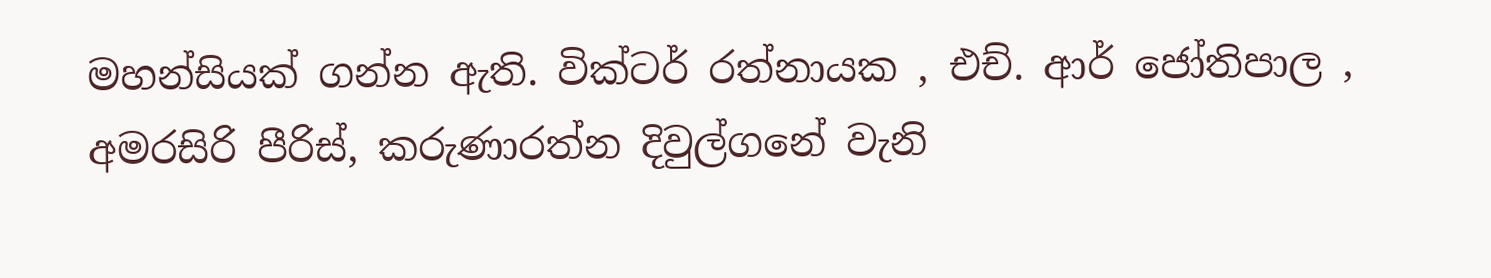මහන්සියක් ගන්න ඇති. වික්ටර් රත්නායක , එච්. ආර් ජෝතිපාල , අමරසිරි පීරිස්, කරුණාරත්න දිවුල්ගනේ වැනි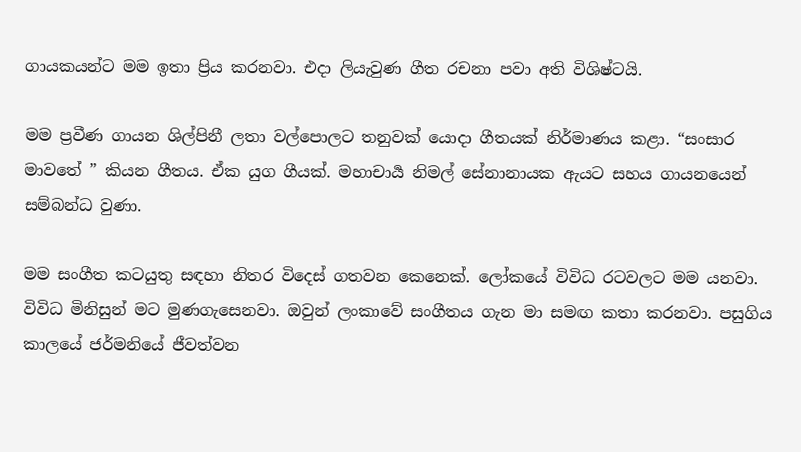ගායකයන්ට මම ඉතා ප්‍රිය කරනවා. එදා ලියැවුණ ගීත රචනා පවා අති විශිෂ්ටයි.

මම ප්‍රවීණ ගායන ශිල්පිනී ලතා වල්පොලට තනුවක් යොදා ගීතයක් නිර්මාණය කළා. “සංසාර මාවතේ ” කියන ගීතය. ඒක යුග ගීයක්. මහාචාර්‍ය නිමල් සේනානායක ඇයට සහය ගායනයෙන් සම්බන්ධ වුණා.

මම සංගීත කටයුතු සඳහා නිතර විදෙස් ගතවන කෙනෙක්. ලෝකයේ විවිධ රටවලට මම යනවා. විවිධ මිනිසුන් මට මුණගැසෙනවා. ඔවුන් ලංකාවේ සංගීතය ගැන මා සමඟ කතා කරනවා. පසුගිය කාලයේ ජර්මනියේ ජීවත්වන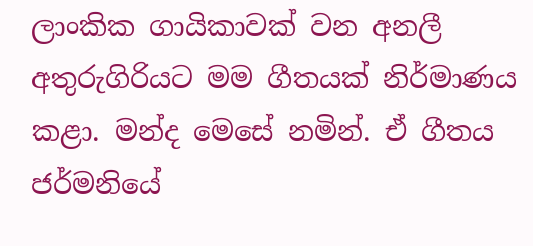ලාංකික ගායිකාවක් වන අනලී අතුරුගිරියට මම ගීතයක් නිර්මාණය කළා. මන්ද මෙසේ නමින්. ඒ ගීතය ජර්මනියේ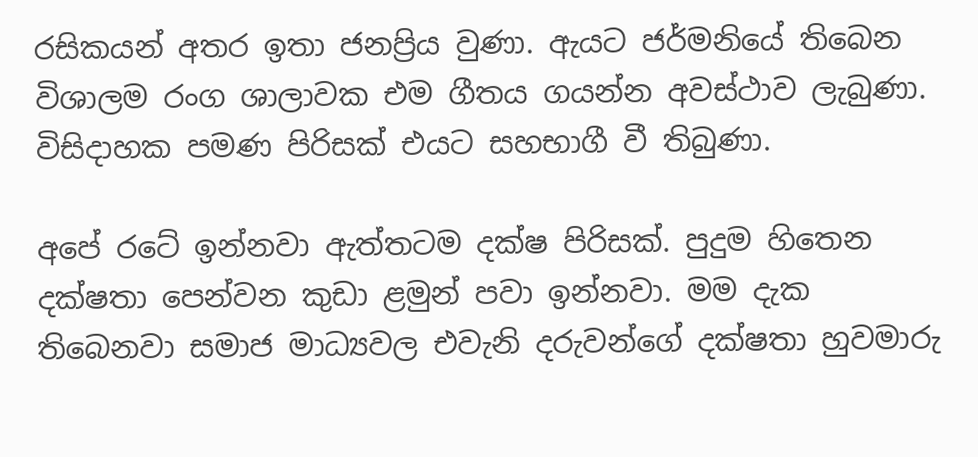රසිකයන් අතර ඉතා ජනප්‍රිය වුණා. ඇයට ජර්මනියේ තිබෙන විශාලම රංග ශාලාවක එම ගීතය ගයන්න අවස්ථාව ලැබුණා. විසිදාහක පමණ පිරිසක් එයට සහභාගී වී තිබුණා.

අපේ රටේ ඉන්නවා ඇත්තටම දක්ෂ පිරිසක්. පුදුම හිතෙන දක්ෂතා පෙන්වන කුඩා ළමුන් පවා ඉන්නවා. මම දැක තිබෙනවා සමාජ මාධ්‍යවල එවැනි දරුවන්ගේ දක්ෂතා හුවමාරු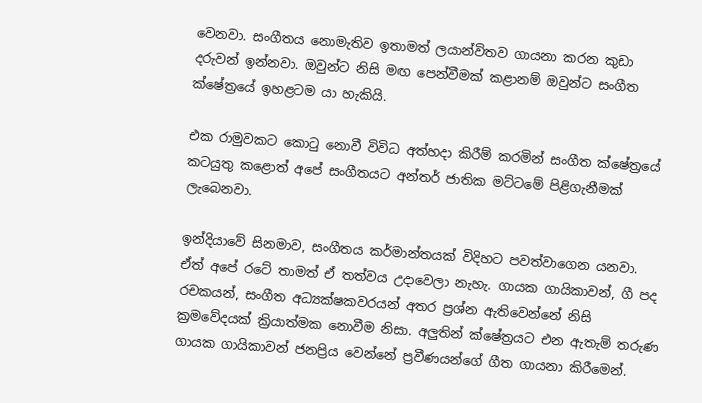වෙනවා. සංගීතය නොමැතිව ඉතාමත් ලයාන්විතව ගායනා කරන කුඩා දරුවන් ඉන්නවා. ඔවුන්ට නිසි මඟ පෙන්වීමක් කළානම් ඔවුන්ට සංගීත ක්ෂේත්‍රයේ ඉහළටම යා හැකියි.

එක රාමුවකට කොටු නොවී විවිධ අත්හදා කිරීම් කරමින් සංගීත ක්ෂේත්‍රයේ කටයුතු කළොත් අපේ සංගීතයට අන්තර් ජාතික මට්ටමේ පිළිගැනීමක් ලැබෙනවා.

ඉන්දියාවේ සිනමාව, සංගීතය කර්මාන්තයක් විදිහට පවත්වාගෙන යනවා. ඒත් අපේ රටේ තාමත් ඒ තත්වය උදාවෙලා නැහැ. ගායක ගායිකාවන්, ගී පද රචකයන්, සංගීත අධ්‍යක්ෂකවරයන් අතර ප්‍රශ්න ඇතිවෙන්නේ නිසි ක්‍රමවේදයක් ක්‍රියාත්මක නොවීම නිසා. අලුතින් ක්ෂේත්‍රයට එන ඇතැම් තරුණ ගායක ගායිකාවන් ජනප්‍රිය වෙන්නේ ප්‍රවීණයන්ගේ ගීත ගායනා කිරීමෙන්.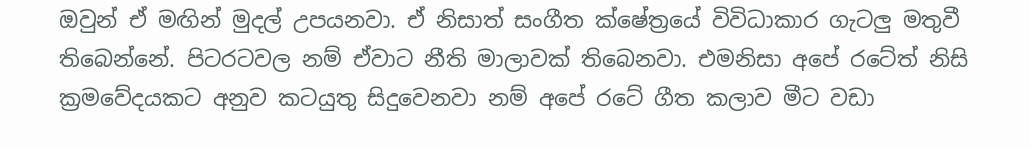ඔවුන් ඒ මඟින් මුදල් උපයනවා. ඒ නිසාත් සංගීත ක්ෂේත්‍රයේ විවිධාකාර ගැටලු මතුවී තිබෙන්නේ. පිටරටවල නම් ඒවාට නීති මාලාවක් තිබෙනවා. එමනිසා අපේ රටේත් නිසි ක්‍රමවේදයකට අනුව කටයුතු සිදුවෙනවා නම් අපේ රටේ ගීත කලාව මීට වඩා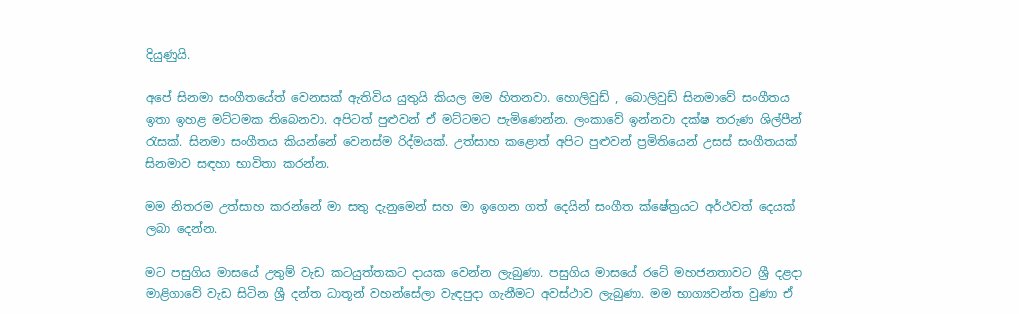දියුණුයි.

අපේ සිනමා සංගීතයේත් වෙනසක් ඇතිවිය යුතුයි කියල මම හිතනවා. හොලිවුඩ් , බොලිවුඩ් සිනමාවේ සංගීතය ඉතා ඉහළ මට්ටමක තිබෙනවා. අපිටත් පුළුවන් ඒ මට්ටමට පැමිණෙන්න. ලංකාවේ ඉන්නවා දක්ෂ තරුණ ශිල්පීන් රැසක්. සිනමා සංගීතය කියන්නේ වෙනස්ම රිද්මයක්. උත්සාහ කළොත් අපිට පුළුවන් ප්‍රමිතියෙන් උසස් සංගීතයක් සිනමාව සඳහා භාවිතා කරන්න.

මම නිතරම උත්සාහ කරන්නේ මා සතු දැනුමෙන් සහ මා ඉගෙන ගත් දෙයින් සංගීත ක්ෂේත්‍රයට අර්ථවත් දෙයක් ලබා දෙන්න.

මට පසුගිය මාසයේ උතුම් වැඩ කටයුත්තකට දායක වෙන්න ලැබුණා. පසුගිය මාසයේ රටේ මහජනතාවට ශ්‍රී දළදා මාළිගාවේ වැඩ සිටින ශ්‍රී දන්ත ධාතූන් වහන්සේලා වැඳපුදා ගැනීමට අවස්ථාව ලැබුණා. මම භාග්‍යවන්ත වුණා ඒ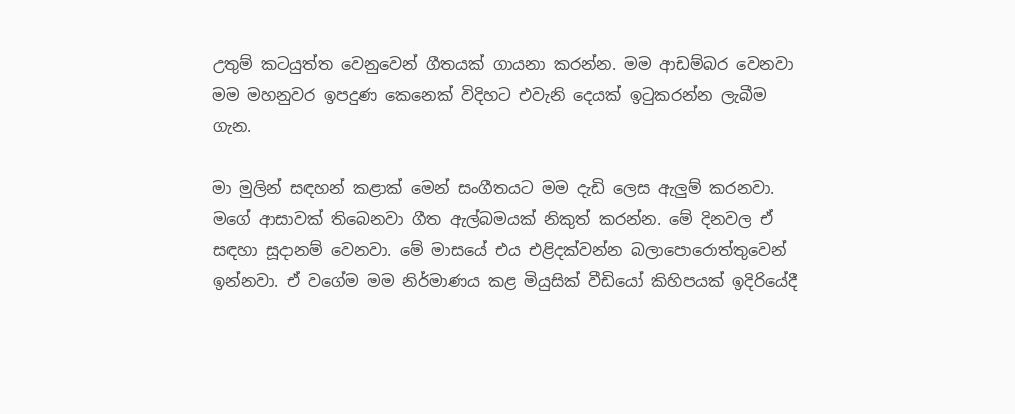උතුම් කටයුත්ත වෙනුවෙන් ගීතයක් ගායනා කරන්න. මම ආඩම්බර වෙනවා මම මහනුවර ඉපදුණ කෙනෙක් විදිහට එවැනි දෙයක් ඉටුකරන්න ලැබීම ගැන.

මා මුලින් සඳහන් කළාක් මෙන් සංගීතයට මම දැඩි ලෙස ඇලුම් කරනවා. මගේ ආසාවක් තිබෙනවා ගීත ඇල්බමයක් නිකුත් කරන්න. මේ දිනවල ඒ සඳහා සූදානම් වෙනවා. මේ මාසයේ එය එළිදක්වන්න බලාපොරොත්තුවෙන් ඉන්නවා. ඒ වගේම මම නිර්මාණය කළ මියුසික් වීඩියෝ කිහිපයක් ඉදිරියේදී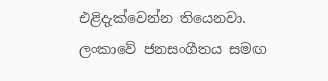එළිදැක්වෙන්න තියෙනවා. ලංකාවේ ජනසංගීතය සමඟ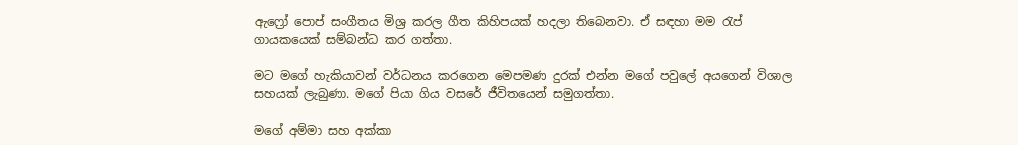ඇෆ්‍රෝ පොප් සංගීතය මිශ්‍ර කරල ගීත කිහිපයක් හදලා තිබෙනවා. ඒ සඳහා මම රැප් ගායකයෙක් සම්බන්ධ කර ගත්තා.

මට මගේ හැකියාවන් වර්ධනය කරගෙන මෙපමණ දුරක් එන්න මගේ පවුලේ අයගෙන් විශාල සහයක් ලැබුණා. මගේ පියා ගිය වසරේ ජීවිතයෙන් සමුගත්තා.

මගේ අම්මා සහ අක්කා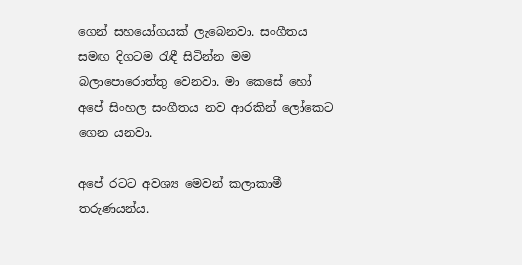ගෙන් සහයෝගයක් ලැබෙනවා. සංගීතය සමඟ දිගටම රැඳී සිටින්න මම බලාපොරොත්තු වෙනවා. මා කෙසේ හෝ අපේ සිංහල සංගීතය නව ආරකින් ලෝකෙට ගෙන යනවා.

අපේ රටට අවශ්‍ය මෙවන් කලාකාමී තරුණයන්ය.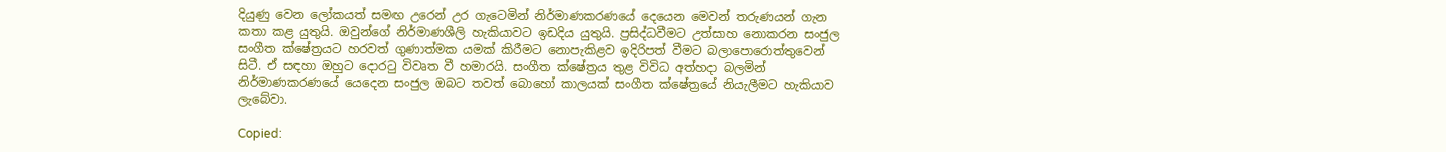දියුණු වෙන ලෝකයත් සමඟ උරෙන් උර ගැටෙමින් නිර්මාණකරණයේ දෙයෙන මෙවන් තරුණයන් ගැන කතා කළ යුතුයි. ඔවුන්ගේ නිර්මාණශීලි හැකියාවට ඉඩදිය යුතුයි. ප්‍රසිද්ධවීමට උත්සාහ නොකරන සංජුල සංගීත ක්ෂේත්‍රයට හරවත් ගුණාත්මක යමක් කිරීමට නොපැකිළව ඉදිරිපත් වීමට බලාපොරොත්තුවෙන් සිටී. ඒ සඳහා ඔහුට දොරටු විවෘත වී හමාරයි. සංගීත ක්ෂේත්‍රය තුළ විවිධ අත්හදා බලමින් නිර්මාණකරණයේ යෙදෙන සංජුල ඔබට තවත් බොහෝ කාලයක් සංගීත ක්ෂේත්‍රයේ නියැලීමට හැකියාව ලැබේවා.

Copied: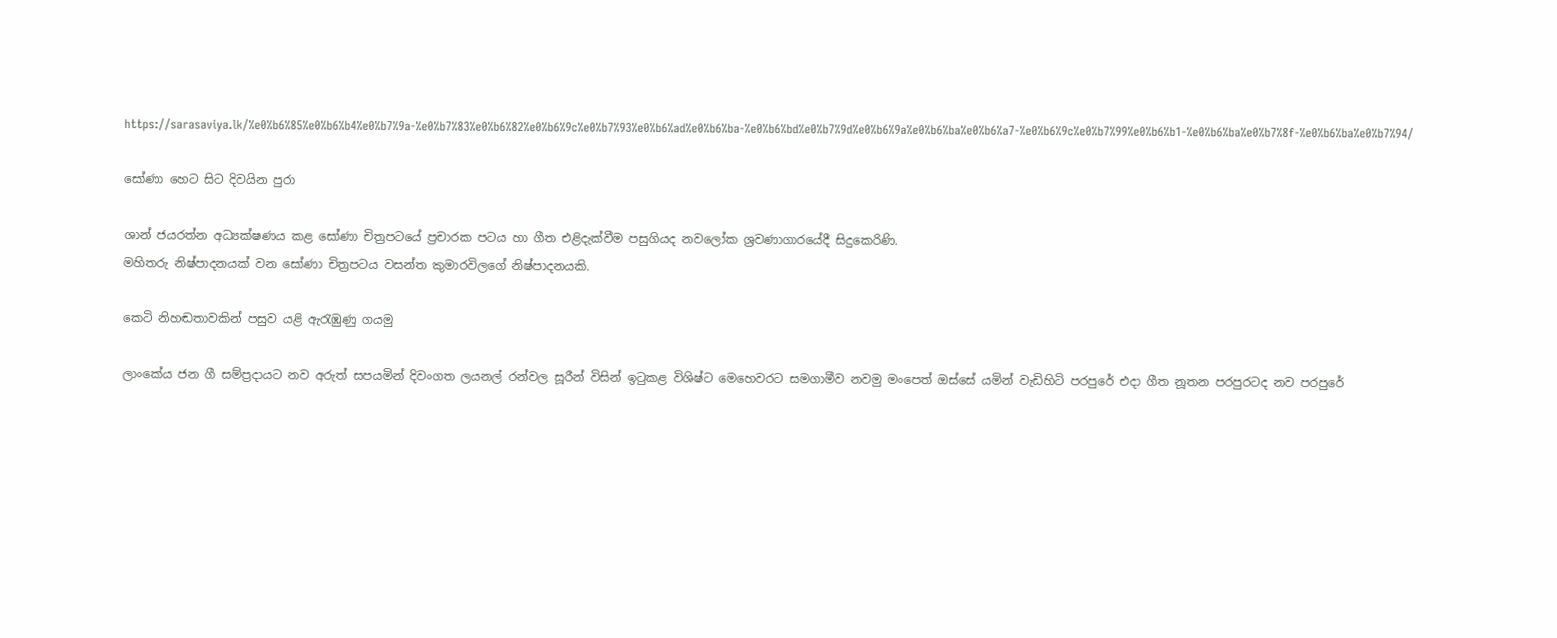https://sarasaviya.lk/%e0%b6%85%e0%b6%b4%e0%b7%9a-%e0%b7%83%e0%b6%82%e0%b6%9c%e0%b7%93%e0%b6%ad%e0%b6%ba-%e0%b6%bd%e0%b7%9d%e0%b6%9a%e0%b6%ba%e0%b6%a7-%e0%b6%9c%e0%b7%99%e0%b6%b1-%e0%b6%ba%e0%b7%8f-%e0%b6%ba%e0%b7%94/

සෝණා හෙට සිට දිවයින පුරා

ශාන් ජයරත්න අධ්‍යක්ෂණය කළ සෝණා චිත්‍රපටයේ ප්‍රචාරක පටය හා ගීත එළිදැක්වීම පසුගියද නවලෝක ශ්‍රවණාගාරයේදී සිදුකෙරිණි.
මහිතරු නිෂ්පාදනයක් වන සෝණා චිත්‍රපටය වසන්ත කුමාරවිලගේ නිෂ්පාදනයකි.

කෙටි නිහඬතාවකින් පසුව යළි ඇරැඹුණු ගයමු

ලාංකේය ජන ගී සම්ප්‍රදායට නව අරුත් සපයමින් දිවංගත ලයනල් රන්වල සූරීන් විසින් ඉටුකළ විශිෂ්ට මෙහෙවරට සමගාමීව නවමු මංපෙත් ඔස්සේ යමින් වැඩිහිටි පරපුරේ එදා ගීත නූතන පරපුරටද නව පරපුරේ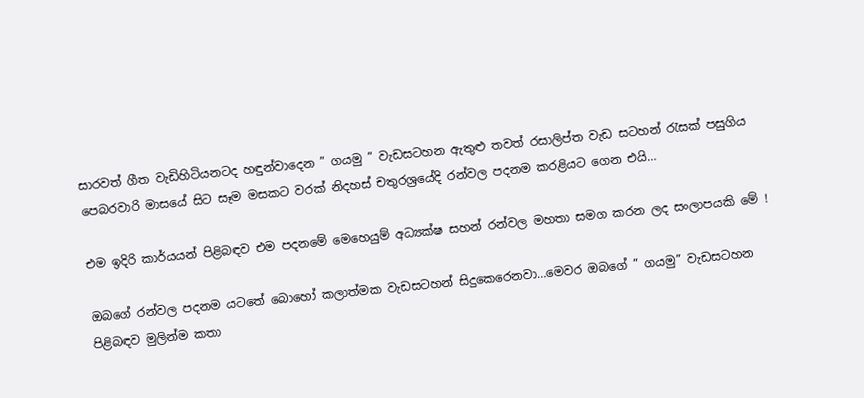සාරවත් ගීත වැඩිහිටියනටද හඳුන්වාදෙන ” ගයමු ” වැඩසටහන ඇතුළු තවත් රසාලිප්ත වැඩ සටහන් රැසක් පසුගිය පෙබරවාරි මාසයේ සිට සෑම මසකට වරක් නිදහස් චතුරශ්‍රයේදි රන්වල පදනම කරළියට ගෙන එයි…

එම ඉදිරි කාර්යයන් පිළිබඳව එම පදනමේ මෙහෙයුම් අධ්‍යක්ෂ සහන් රන්වල මහතා සමග කරන ලද සංලාපයකි මේ !

ඔබගේ රන්වල පදනම යටතේ බොහෝ කලාත්මක වැඩසටහන් සිදුකෙරෙනවා…මෙවර ඔබගේ ” ගයමු” වැඩසටහන පිළිබඳව මුලින්ම කතා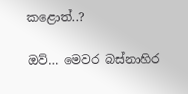කළොත්..?

ඔව්… මෙවර බස්නාහිර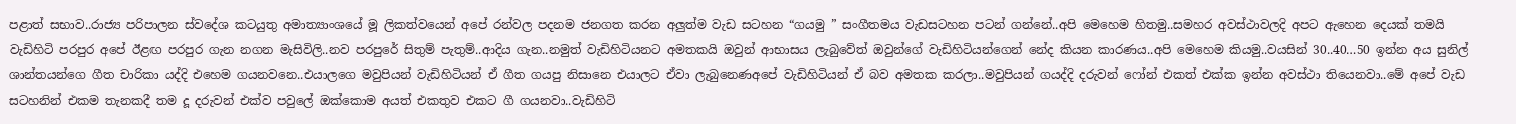පළාත් සභාව..රාජ්‍ය පරිපාලන ස්වදේශ කටයුතු අමාත්‍යාංශයේ මූ ලිකත්වයෙන් අපේ රන්වල පදනම ජනගත කරන අලුත්ම වැඩ සටහන “ගයමු ” සංගීතමය වැඩසටහන පටන් ගන්නේ..අපි මෙහෙම හිතමු..සමහර අවස්ථාවලදි අපට ඇහෙන දෙයක් තමයි වැඩිහිටි පරපුර අපේ ඊළඟ පරපුර ගැන නගන මැසිවිලි..නව පරපුරේ සිතුම් පැතුම්..ආදිය ගැන..නමුත් වැඩිහිටියනට අමතකයි ඔවුන් ආභාසය ලැබුවේත් ඔවුන්ගේ වැඩිහිටියන්ගෙන් නේද කියන කාරණය..අපි මෙහෙම කියමු..වයසින් 30..40…50 ඉන්න අය සුනිල් ශාන්තයන්ගෙ ගීත චාරිකා යද්දි එහෙම ගයනවනෙ..එයාලගෙ මවුපියන් වැඩිහිටියන් ඒ ගීත ගයපු නිසානෙ එයාලට ඒවා ලැබුනෙණඅපේ වැඩිහිටියන් ඒ බව අමතක කරලා..මවුපියන් ගයද්දි දරුවන් ෆෝන් එකත් එක්ක ඉන්න අවස්ථා තියෙනවා..මේ අපේ වැඩ සටහනින් එකම තැනකදී තම දූ දරුවන් එක්ව පවුලේ ඔක්කොම අයත් එකතුව එකට ගී ගයනවා..වැඩිහිටි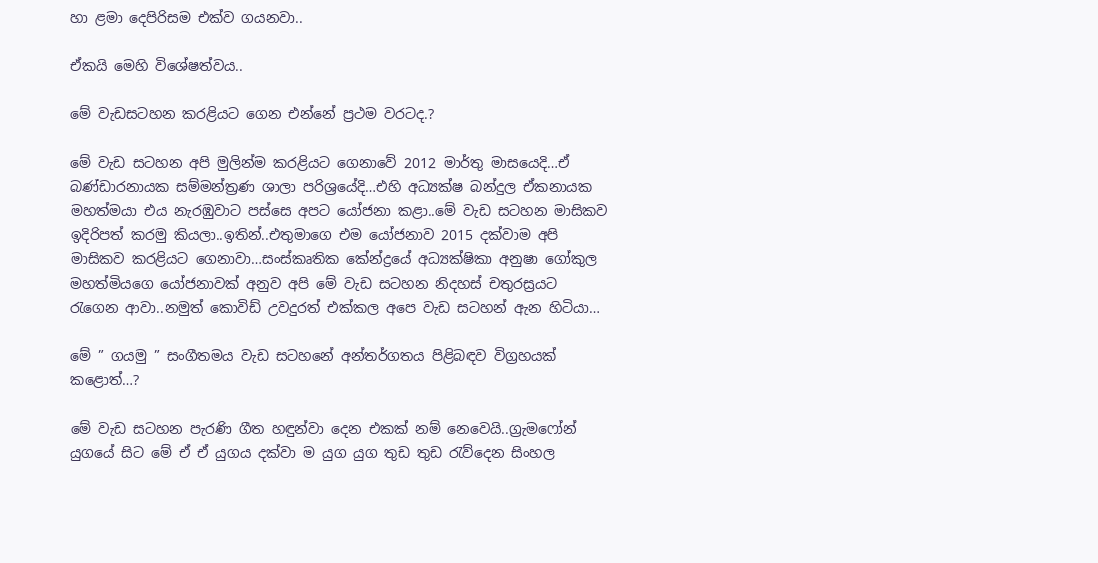හා ළමා දෙපිරිසම එක්ව ගයනවා..

ඒකයි මෙහි විශේෂත්වය..

මේ වැඩසටහන කරළියට ගෙන එන්නේ ප්‍රථම වරටද.?

මේ වැඩ සටහන අපි මුලින්ම කරළියට ගෙනාවේ 2012 මාර්තු මාසයෙදි…ඒ බණ්ඩාරනායක සම්මන්ත්‍රණ ශාලා පරිශ්‍රයේදි…එහි අධ්‍යක්ෂ බන්දුල ඒකනායක මහත්මයා එය නැරඹුවාට පස්සෙ අපට යෝජනා කළා..මේ වැඩ සටහන මාසිකව ඉදිරිපත් කරමු කියලා..ඉතින්..එතුමාගෙ එම යෝජනාව 2015 දක්වාම අපි මාසිකව කරළියට ගෙනාවා…සංස්කෘතික කේන්ද්‍රයේ අධ්‍යක්ෂිකා අනුෂා ගෝකුල මහත්මියගෙ යෝජනාවක් අනුව අපි මේ වැඩ සටහන නිදහස් චතුරස්‍රයට රැගෙන ආවා..නමුත් කොවිඩ් උවදුරත් එක්කල අපෙ වැඩ සටහන් ඇන හිටියා…

මේ ” ගයමු ” සංගීතමය වැඩ සටහනේ අන්තර්ගතය පිළිබඳව විග්‍රහයක් කළොත්…?

මේ වැඩ සටහන පැරණි ගීත හඳුන්වා දෙන එකක් නම් නෙවෙයි..ග්‍රැමෆෝන් යුගයේ සිට මේ ඒ ඒ යුගය දක්වා ම යුග යුග තුඩ තුඩ රැව්දෙන සිංහල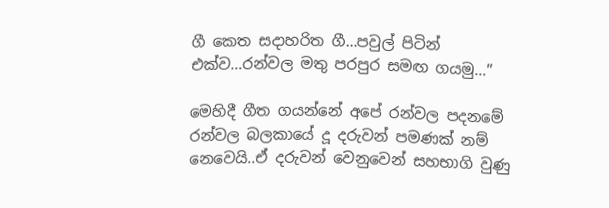ගී කෙත සදාහරිත ගී…පවුල් පිටින් එක්ව…රන්වල මතු පරපුර සමඟ ගයමු…”

මෙහිදී ගීත ගයන්නේ අපේ රන්වල පදනමේ රන්වල බලකායේ දූ දරුවන් පමණක් නම් නෙවෙයි..ඒ දරුවන් වෙනුවෙන් සහභාගි වුණු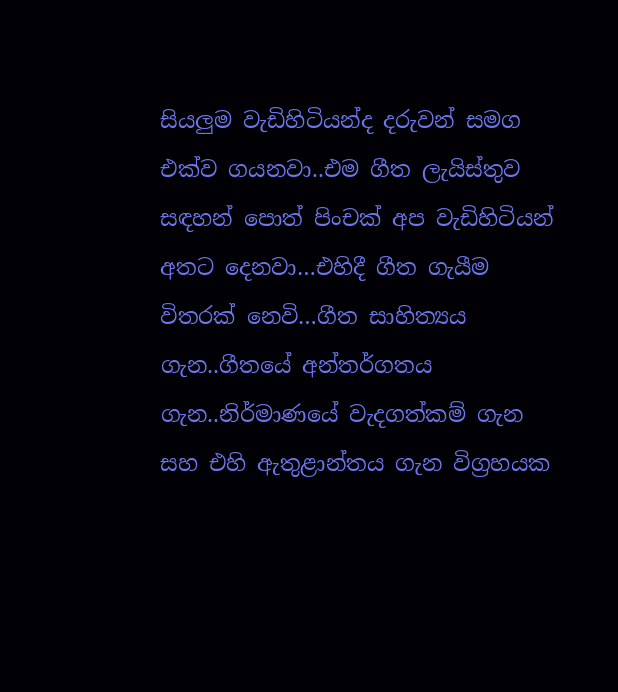සියලුම වැඩිහිටියන්ද දරුවන් සමග එක්ව ගයනවා..එම ගීත ලැයිස්තුව සඳහන් පොත් පිංචක් අප වැඩිහිටියන් අතට දෙනවා…එහිදී ගීත ගැයීම විතරක් නෙවි…ගීත සාහිත්‍යය ගැන..ගීතයේ අන්තර්ගතය ගැන..නිර්මාණයේ වැදගත්කම් ගැන සහ එහි ඇතුළාන්තය ගැන විග්‍රහයක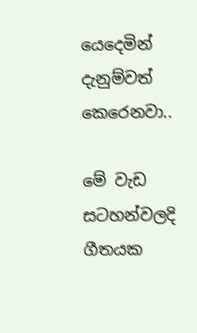යෙදෙමින් දැනුම්වත් කෙරෙනවා..

මේ වැඩ සටහන්වලදි ගීතයක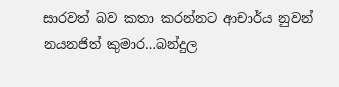සාරවත් බව කතා කරන්නට ආචාර්ය නුවන් නයනජිත් කුමාර…බන්දුල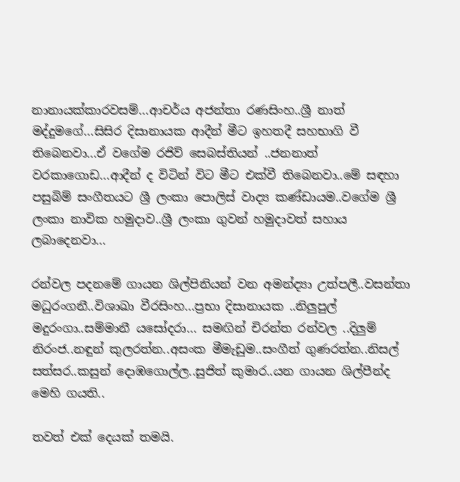නානායක්කාරවසම්…ආචර්ය අජන්තා රණසිංහ..ශ්‍රී නාත් මද්දුමගේ…සිසිර දිසානායක ආදීන් මීට ඉහතදී සහභාගි වී තිබෙනවා…ඒ වගේම රජිව් සෙබස්තියන් ..ජනනාත් වරකාගොඩ…ආදීන් ද විටින් විට මීට එක්වී තිබෙනවා..මේ සඳහා පසුබිම් සංගීතයට ශ්‍රී ලංකා පොලිස් වාද්‍ය කණ්ඩායම..වගේම ශ්‍රී ලංකා නාවික හමුදාව..ශ්‍රී ලංකා ගුවන් හමුදාවත් සහාය ලබාදෙනවා…

රන්වල පදනමේ ගායන ශිල්පිනියන් වන අමන්ද්‍යා උත්පලී..වසන්තා මධුරංගනී..විශාඛා වීරසිංහ…ප්‍රභා දිසානායක ..නිලුපුල් මදුරංගා..සම්මානී යසෝදරා… සමඟින් චිරන්ත රන්වල ..දිලුම් නිරංජ..නඳුන් කුලරත්න..අසංක මීමැඩුම..සංගීත් ගුණරත්න..නිසල් සත්සර..කසුන් දොඹගොල්ල..සුජිත් කුමාර..යන ගායන ශිල්පීන්ද මෙහි ගයති..

තවත් එක් දෙයක් තමයි.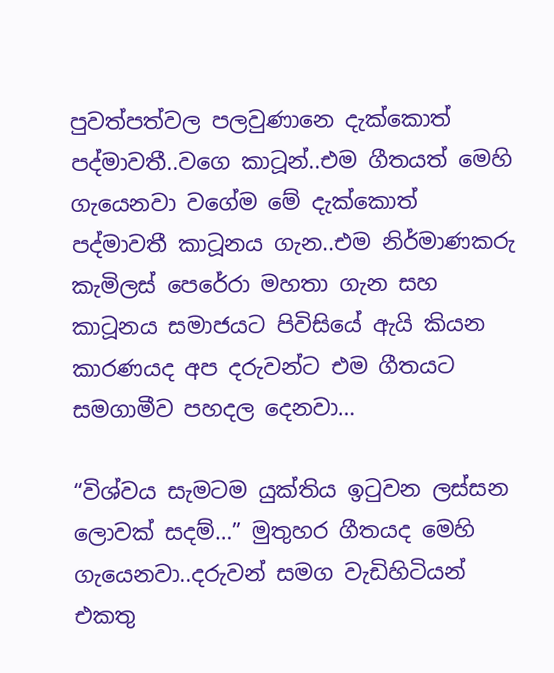පුවත්පත්වල පලවුණානෙ දැක්කොත් පද්මාවතී..වගෙ කාටූන්..එම ගීතයත් මෙහි ගැයෙනවා වගේම මේ දැක්කොත් පද්මාවතී කාටූනය ගැන..එම නිර්මාණකරු කැමිලස් පෙරේරා මහතා ගැන සහ කාටූනය සමාජයට පිවිසියේ ඇයි කියන කාරණයද අප දරුවන්ට එම ගීතයට සමගාමීව පහදල දෙනවා…

“විශ්වය සැමටම යුක්තිය ඉටුවන ලස්සන ලොවක් සදම්…” මුතුහර ගීතයද මෙහි ගැයෙනවා..දරුවන් සමග වැඩිහිටියන් එකතු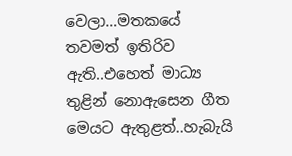වෙලා…මතකයේ තවමත් ඉතිරිව ඇති..එහෙත් මාධ්‍ය තුළින් නොඇසෙන ගීත මෙයට ඇතුළත්..හැබැයි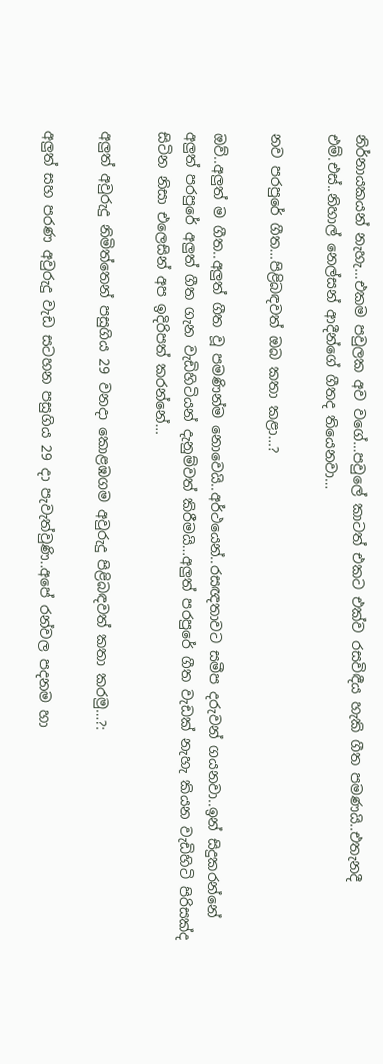නිර්නායකයන් නැහැ…එකම පවුලක අව වගේ…පවුලේ කාටත් එකට එක්ව රසවිඳීය හැකි ගීත පමණයි..එතැනදී එම්.එස්..නිහාල් නෙල්සන් ආදීන්ගේ ගීතද තියෙනවා…

නව පරපුරේ ගීත…පිළිබඳවත් ඔබ කතා කළා…?

ඔව්..අලුත් ම ගීත..අලුත් ගීත වූ පමණින්ම නොවෙයි..අර්ථයෙන්..රසඥතාවට සමීප දරුවන් ගයනවා..ඉන් සිදුකරන්නේ අලුත් පරපුරේ අලුත් ගීත ගැන වැඩිහිටියන් දැනුම්වත් කිරීමයි…අලුත් පරපුරේ ගීත වැඩක් නැහැ කියන වැඩිහිටි පිරිසක්ද සිටින නිසා එලෙසින් අප ඉදිරිපත් කරන්නේ…

අලුත් අවුරුදු නිමිත්තෙන් පසුගිය 29 වනදා කොළඹගම අවුරුදු පිළිබඳවත් කතා කරමු…?:

අලුත් සහ පරණ අවුරුදු වැඩ සටහන පසුගිය 29 දා පැවැත්වුණි..අපේ රන්වල පදනම හා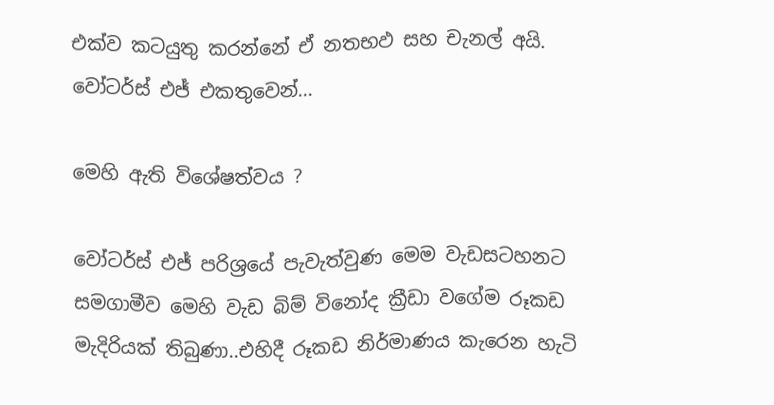එක්ව කටයුතු කරන්නේ ඒ නතභඵ සහ චැනල් අයි. වෝටර්ස් එජ් එකතුවෙන්…

මෙහි ඇති විශේෂත්වය ?

වෝටර්ස් එජ් පරිශ්‍රයේ පැවැත්වුණ මෙම වැඩසටහනට සමගාමීව මෙහි වැඩ බිම් විනෝද ක්‍රීඩා වගේම රූකඩ මැදිරියක් තිබුණා..එහිදී රූකඩ නිර්මාණය කැරෙන හැටි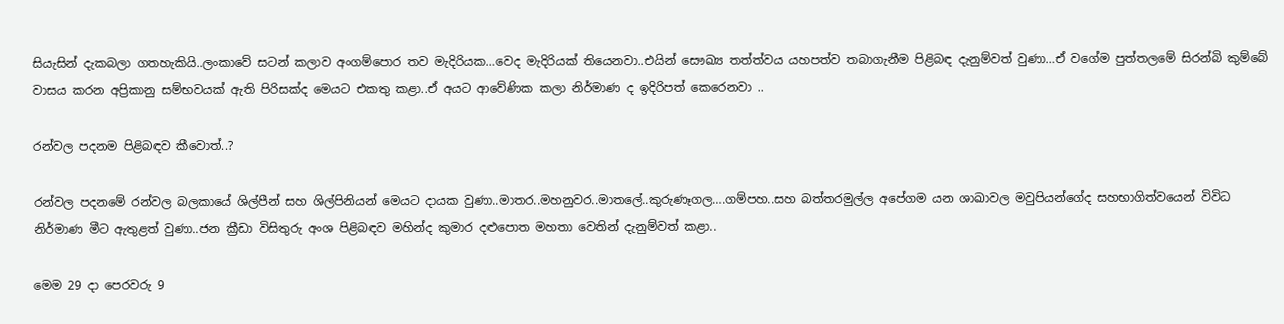සියැසින් දැකබලා ගතහැකියි..ලංකාවේ සටන් කලාව අංගම්පොර තව මැදිරියක…වෙද මැදිරියක් තියෙනවා..එයින් සෞඛ්‍ය තත්ත්වය යහපත්ව තබාගැනීම පිළිබඳ දැනුම්වත් වුණා…ඒ වගේම පුත්තලමේ සිරන්බි කුම්බේ වාසය කරන අප්‍රිකානු සම්භවයක් ඇති පිරිසක්ද මෙයට එකතු කළා..ඒ අයට ආවේණික කලා නිර්මාණ ද ඉදිරිපත් කෙරෙනවා ..

රන්වල පදනම පිළිබඳව කීවොත්..?

රන්වල පදනමේ රන්වල බලකායේ ශිල්පීන් සහ ශිල්පිනියන් මෙයට දායක වුණා..මාතර..මහනුවර..මාතලේ..කුරුණෑගල….ගම්පහ..සහ බත්තරමුල්ල අපේගම යන ශාඛාවල මවුපියන්ගේද සහභාගිත්වයෙන් විවිධ නිර්මාණ මීට ඇතුළත් වුණා..ජන ක්‍රීඩා විසිතුරු අංශ පිළිබඳව මහින්ද කුමාර දළුපොත මහතා වෙතින් දැනුම්වත් කළා..

මෙම 29 දා පෙරවරු 9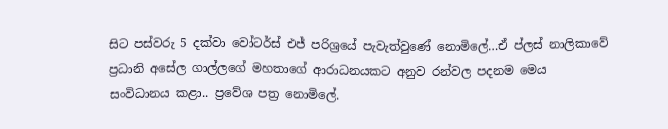සිට පස්වරු 5 දක්වා වෝටර්ස් එජ් පරිශ්‍රයේ පැවැත්වුණේ නොමිලේ…ඒ ප්ලස් නාලිකාවේ ප්‍රධානි අසේල ගාල්ලගේ මහතාගේ ආරාධනයකට අනුව රන්වල පදනම මෙය සංවිධානය කළා.. ප්‍රවේශ පත්‍ර නොමිලේ.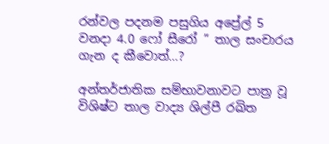රන්වල පදනම පසුගිය අප්‍රේල් 5 වනදා 4.0 ෆෝ සීරෝ ” තාල සංචාරය ගැන ද කීවොත්…?

අන්තර්ජාතික සම්භාවනාවට පාත්‍ර වූ විශිෂ්ට තාල වාද්‍ය ශිල්පී රඛිත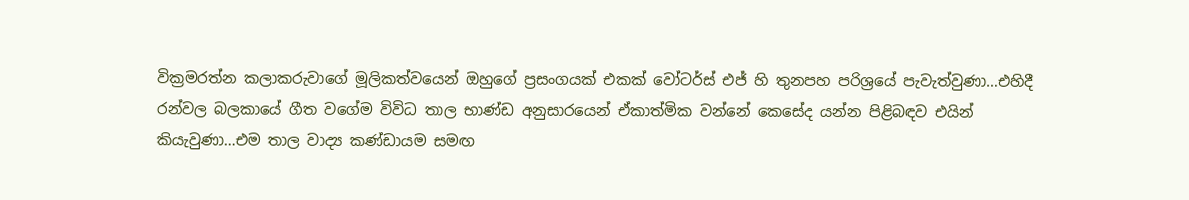වික්‍රමරත්න කලාකරුවාගේ මූලිකත්වයෙන් ඔහුගේ ප්‍රසංගයක් එකක් වෝටර්ස් එජ් හි තුනපහ පරිශ්‍රයේ පැවැත්වුණා…එහිදී රන්වල බලකායේ ගීත වගේම විවිධ තාල භාණ්ඩ අනුසාරයෙන් ඒකාත්මික වන්නේ කෙසේද යන්න පිළිබඳව එයින් කියැවුණා…එම තාල වාද්‍ය කණ්ඩායම සමඟ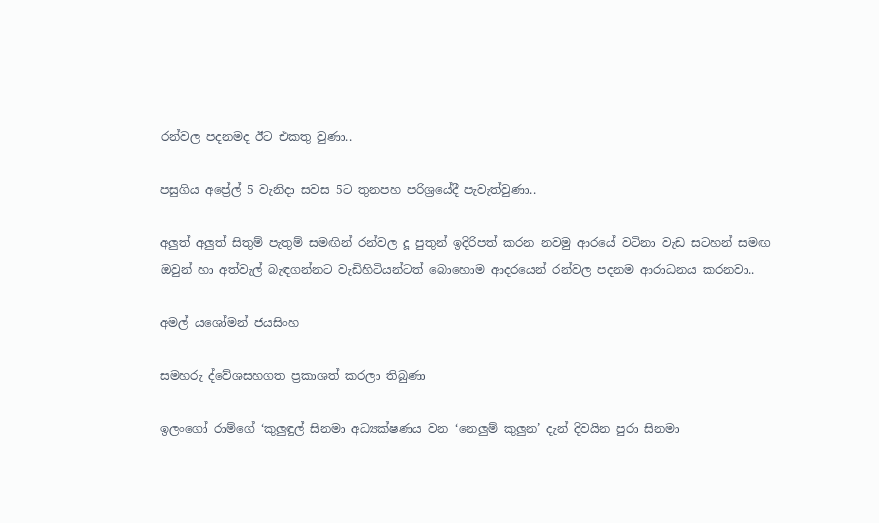රන්වල පදනමද ඊට එකතු වුණා..

පසුගිය අප්‍රේල් 5 වැනිදා සවස 5ට තුනපහ පරිශ්‍රයේදී පැවැත්වුණා..

අලුත් අලුත් සිතුම් පැතුම් සමඟින් රන්වල දූ පුතුන් ඉදිරිපත් කරන නවමු ආරයේ වටිනා වැඩ සටහන් සමඟ ඔවුන් හා අත්වැල් බැඳගන්නට වැඩිහිටියන්ටත් බොහොම ආදරයෙන් රන්වල පදනම ආරාධනය කරනවා..

අමල් යශෝමන් ජයසිංහ

සමහරු ද්වේශසහගත ප්‍රකාශත් කරලා තිබුණා

ඉලංගෝ රාම්ගේ ‘කුලුඳුල් සිනමා අධ්‍යක්ෂණය වන ‘නෙලුම් කුලුන’ දැන් දිවයින පුරා සිනමා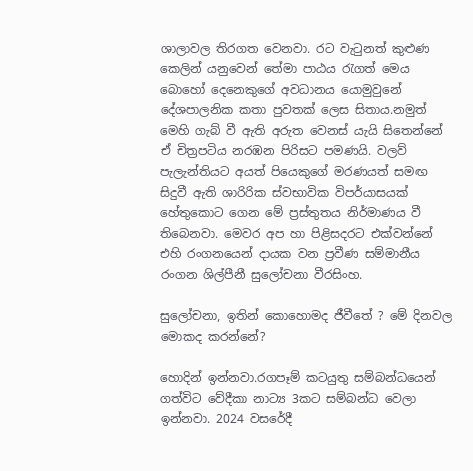ශාලාවල තිරගත වෙනවා. රට වැටුනත් කුළුණ කෙලින් යනුවෙන් තේමා පාඨය රැගත් මෙය බොහෝ දෙනෙකුගේ අවධානය යොමුවුනේ දේශපාලනික කතා පුවතක් ලෙස සිතාය.නමුත් මෙහි ගැබ් වී ඇති අරුත වෙනස් යැයි සිතෙන්නේ ඒ චිත්‍රපටිය නරඹන පිරිසට පමණයි. වලව් පැලැන්තියට අයත් පියෙකුගේ මරණයත් සමඟ සිදුවී ඇති ශාරිරික ස්වභාවික විපර්යාසයක් හේතුකොට ගෙන මේ ප්‍රස්තුතය නිර්මාණය වී තිබෙනවා. මෙවර අප හා පිළිසදරට එක්වන්නේ එහි රංගනයෙන් දායක වන ප්‍රවීණ සම්මානීය රංගන ශිල්පීනී සුලෝචනා වීරසිංහ.

සුලෝචනා, ඉතින් කොහොමද ජීවීතේ ? මේ දිනවල මොකද කරන්නේ?

හොදින් ඉන්නවා.රගපෑම් කටයුතු සම්බන්ධයෙන් ගත්විට වේදීකා නාට්‍ය 3කට සම්බන්ධ වෙලා ඉන්නවා. 2024 වසරේදී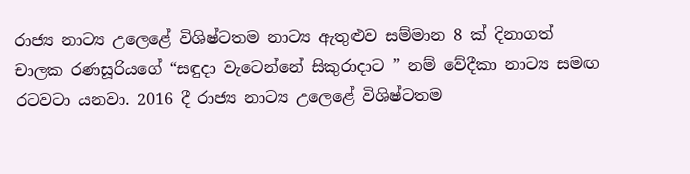රාජ්‍ය නාට්‍ය උලෙළේ විශිෂ්ටතම නාට්‍ය ඇතුළුව සම්මාන 8 ක් දිනාගත් චාලක රණසූරියගේ “සඳුදා වැටෙන්නේ සිකුරාදාට ” නම් වේදීකා නාට්‍ය සමඟ රටවටා යනවා. 2016 දී රාජ්‍ය නාට්‍ය උලෙළේ විශිෂ්ටතම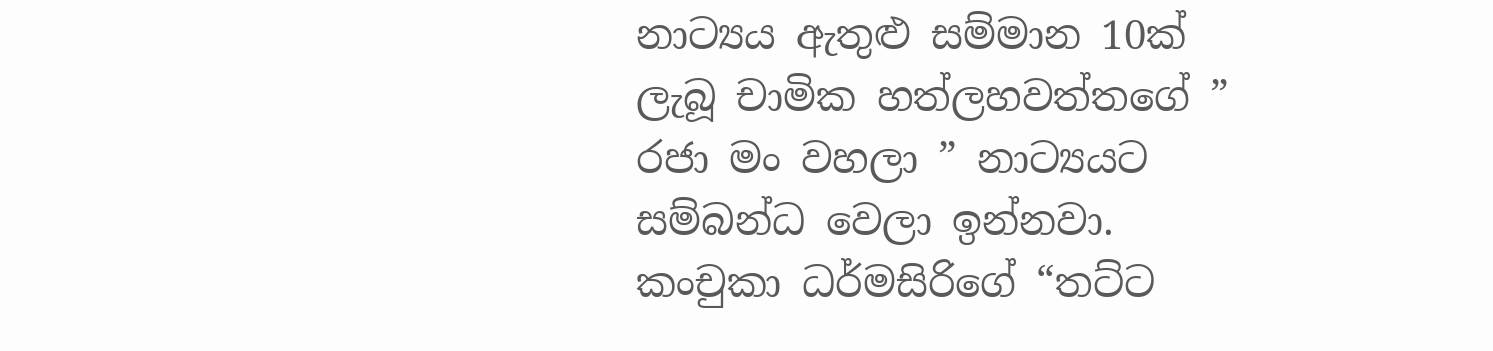නාට්‍යය ඇතුළු සම්මාන 10ක් ලැබූ චාමික හත්ලහවත්තගේ ” රජා මං වහලා ” නාට්‍යයට සම්බන්ධ වෙලා ඉන්නවා. කංචුකා ධර්මසිරිගේ “තට්ට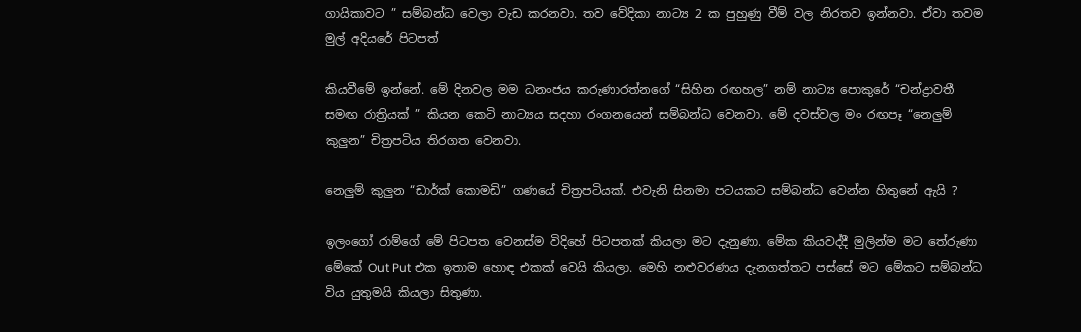ගායිකාවට ” සම්බන්ධ වෙලා වැඩ කරනවා. තව වේදිකා නාට්‍ය 2 ක පුහුණු වීම් වල නිරතව ඉන්නවා. ඒවා තවම මුල් අදියරේ පිටපත්

කියවීමේ ඉන්නේ. මේ දිනවල මම ධනංජය කරුණාරත්නගේ “සිහින රඟහල” නම් නාට්‍ය පොකුරේ “චන්ද්‍රාවතී සමඟ රාත්‍රියක් ” කියන කෙටි නාට්‍යය සදහා රංගනයෙන් සම්බන්ධ වෙනවා. මේ දවස්වල මං රඟපෑ “නෙලුම් කුලුන” චිත්‍රපටිය තිරගත වෙනවා.

නෙලුම් කුලුන “ඩාර්ක් කොමඩි” ගණයේ චිත්‍රපටියක්. එවැනි සිනමා පටයකට සම්බන්ධ වෙන්න හිතුනේ ඇයි ?

ඉලංගෝ රාම්ගේ මේ පිටපත වෙනස්ම විදිහේ පිටපතක් කියලා මට දැනුණා. මේක කියවද්දී මුලින්ම මට තේරුණා මේකේ Out Put එක ඉතාම හොඳ එකක් වෙයි කියලා. මෙහි නළුවරණය දැනගත්තට පස්සේ මට මේකට සම්බන්ධ විය යුතුමයි කියලා සිතුණා.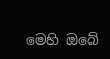මෙහි ඔබේ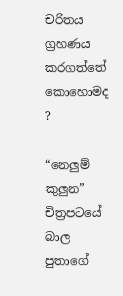චරිතය ග්‍රහණය කරගත්තේ කොහොමද ?

“නෙලුම් කුලුන” චිත්‍රපටයේ බාල පුතාගේ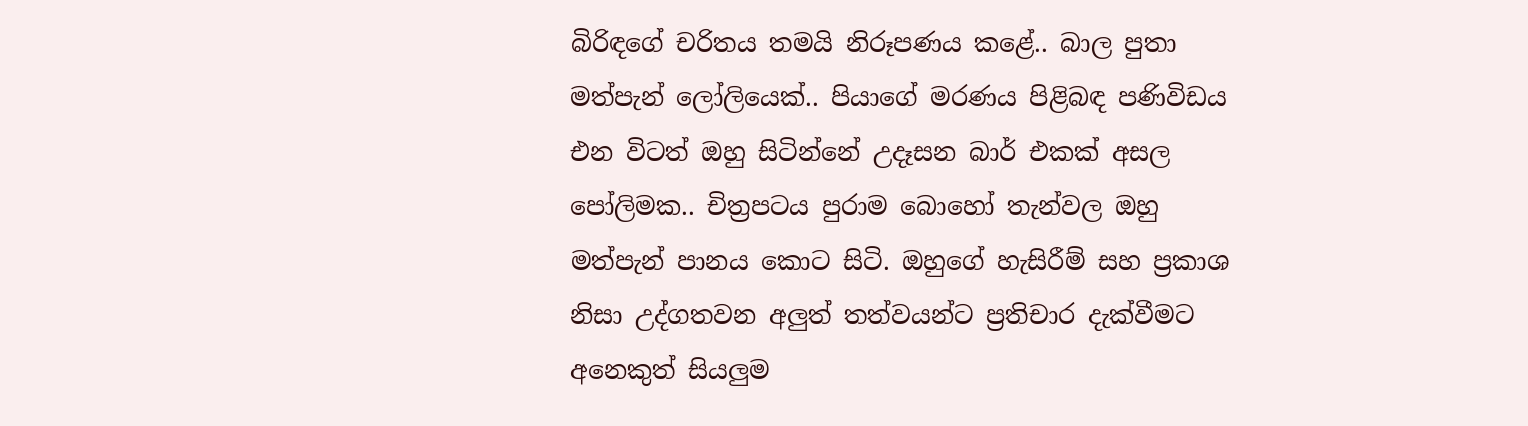බිරිඳගේ චරිතය තමයි නිරූපණය කළේ.. බාල පුතා මත්පැන් ලෝලියෙක්.. පියාගේ මරණය පිළිබඳ පණිවිඩය එන විටත් ඔහු සිටින්නේ උදෑසන බාර් එකක් අසල පෝලිමක.. චිත්‍රපටය පුරාම බොහෝ තැන්වල ඔහු මත්පැන් පානය කොට සිටි. ඔහුගේ හැසිරීම් සහ ප්‍රකාශ නිසා උද්ගතවන අලුත් තත්වයන්ට ප්‍රතිචාර දැක්වීමට අනෙකුත් සියලුම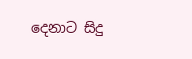දෙනාට සිදු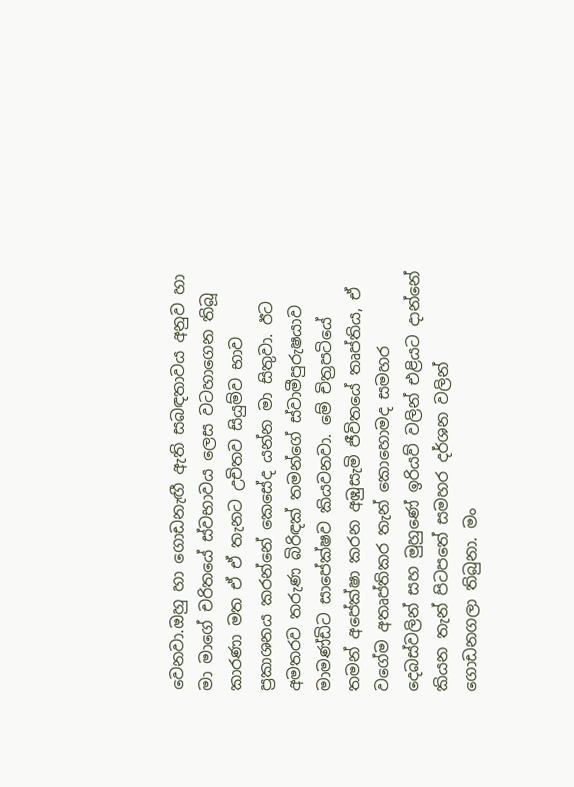වෙනවා.ඔහු හා ගොඩනැඟී ඇති සබඳතාවය අනුව හා මා මාගේ චරිතයේ ස්වභාවය ලෙස වටහාගෙන තිබූ කාරණා මත ඒ ඒ තැනට උචිතව සියුම්ව භාව ප්‍රකාශනය කරන්නේ කෙසේද යන්න මා සිතුවා. ඊට අමතරව තරුණ බිරිඳක් තමන්ගේ ස්වාමීපුරුෂයාව මාමණ්ඩිට සාපේක්ෂව කියවනවා. මේ චිත්‍රපටියේ තමන් අපේක්ෂා කරන අඹුසැමි ජීවිතයේ තෘප්තිය, ඒ වගේම අතෘප්තිකර තැන් කොහොමද සමහර දෙබස්වලින් සහ මුහුණේ ඉරියව් වලින් එළියට දාන්නේ කියන තැන් පිටපතේ සමහ‍ර දර්ශන වලින් ගොඩනගලා තිබුනා. මං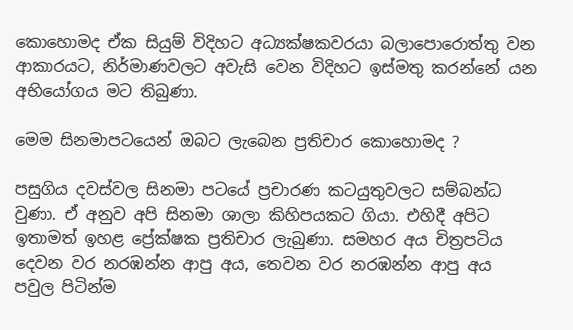කොහොමද ඒක සියුම් විදිහට අධ්‍යක්ෂකවරයා බලාපොරොත්තු වන ආකාරයට, නිර්මාණවලට අවැසි වෙන විදිහට ඉස්මතු කරන්නේ යන අභියෝගය මට තිබුණා.

මෙම සිනමාපටයෙන් ඔබට ලැබෙන ප්‍රතිචාර කොහොමද ?

පසුගිය දවස්වල සිනමා පටයේ ප්‍රචාරණ කටයුතුවලට සම්බන්ධ වුණා. ඒ අනුව අපි සිනමා ශාලා කිහිපයකට ගියා. එහිදී අපිට ඉතාමත් ඉහළ ප්‍රේක්ෂක ප්‍රතිචාර ලැබුණා. සමහර අය චිත්‍රපටිය දෙවන වර නරඹන්න ආපු අය, තෙවන වර නරඹන්න ආපු අය පවුල පිටින්ම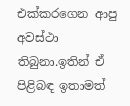එක්කරගෙන ආපු අවස්ථා තිබුනා.ඉතින් ඒ පිළිබඳ ඉතාමත්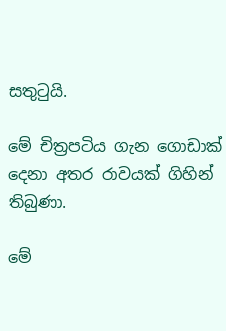සතුටුයි.

මේ චිත්‍රපටිය ගැන ගොඩාක් දෙනා අතර රාවයක් ගිහින් තිබුණා.

මේ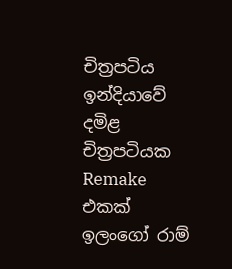චිත්‍රපටිය ඉන්දියාවේ දමිළ චිත්‍රපටියක Remake  එකක් ඉලංගෝ රාම්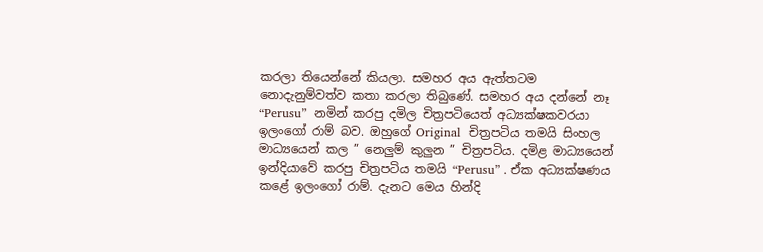කරලා තියෙන්නේ කියලා. සමහර අය ඇත්තටම නොදැනුම්වත්ව කතා කරලා තිබුණේ. සමහර අය දන්නේ නෑ “Perusu”  නමින් කරපු දමිල චිත්‍රපටියෙත් අධ්‍යක්ෂකවරයා ඉලංගෝ රාම් බව. ඔහුගේ Original  චිත්‍රපටිය තමයි සිංහල මාධ්‍යයෙන් කල ” නෙලුම් කුලුන ” චිත්‍රපටිය. දමිළ මාධ්‍යයෙන් ඉන්දියාවේ කරපු චිත්‍රපටිය තමයි “Perusu” . ඒක අධ්‍යක්ෂණය කළේ ඉලංගෝ රාම්. දැනට මෙය හින්දි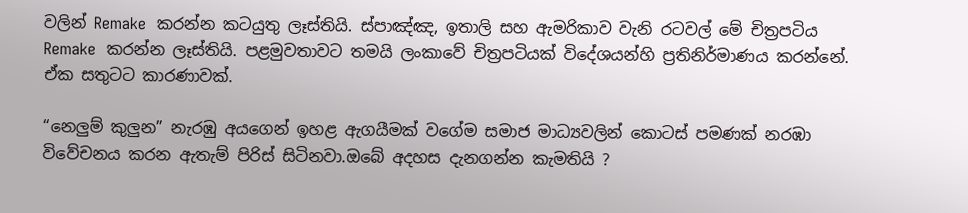වලින් Remake  කරන්න කටයුතු ලෑස්තියි. ස්පාඤ්ඤ, ඉතාලි සහ ඇමරිකාව වැනි රටවල් මේ චිත්‍රපටිය Remake  කරන්න ලෑස්තියි. පළමුවතාවට තමයි ලංකාවේ චිත්‍රපටියක් විදේශයන්හි ප්‍රතිනිර්මාණය කරන්නේ. ඒක සතුටට කාරණාවක්.

“නෙලුම් කුලුන” නැරඹු අයගෙන් ඉහළ ඇගයීමක් වගේම සමාජ මාධ්‍යවලින් කොටස් පමණක් නරඹා විවේචනය කරන ඇතැම් පිරිස් සිටිනවා.ඔබේ අදහස දැනගන්න කැමතියි ?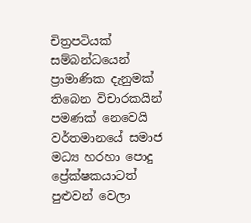චිත්‍රපටියක් සම්බන්ධයෙන් ප්‍රාමාණික දැනුමක් තිබෙන විචාරකයින් පමණක් නෙවෙයි වර්තමානයේ සමාජ මධ්‍ය හරහා පොදු ප්‍රේක්ෂකයාටත් පුළුවන් වෙලා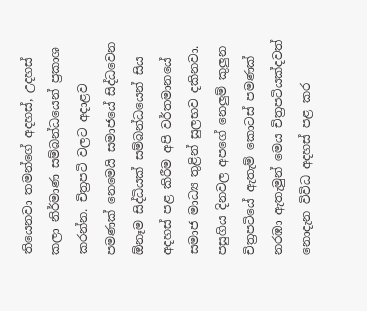තියෙනවා තමන්ගේ අදහස්, උදහස් කලා නිර්මාණ සම්බන්ධයෙන් ප්‍රකාශ කරන්න. චිත්‍රපටි වලට අදාළව පමණක් නෙමෙයි සමාජයේ සිද්ධවෙන ඕනෑම සිද්ධියක් සම්බන්ධයෙන් සිය අදහස් පළ කිරීම අපි වර්තමානයේ සමාජ මාධ්‍ය තුළින් සුලභව දකිනවා. පසුගිය දිනවල අපගේ නෙලුම් කුලුන චිත්‍රපටියේ ඇතැම් කොටස් පමණක් නරඹා ඇතැමුන් මෙය චිත්‍රපටියක්දවත් නොදැන විවිධ අදහස් පළ කර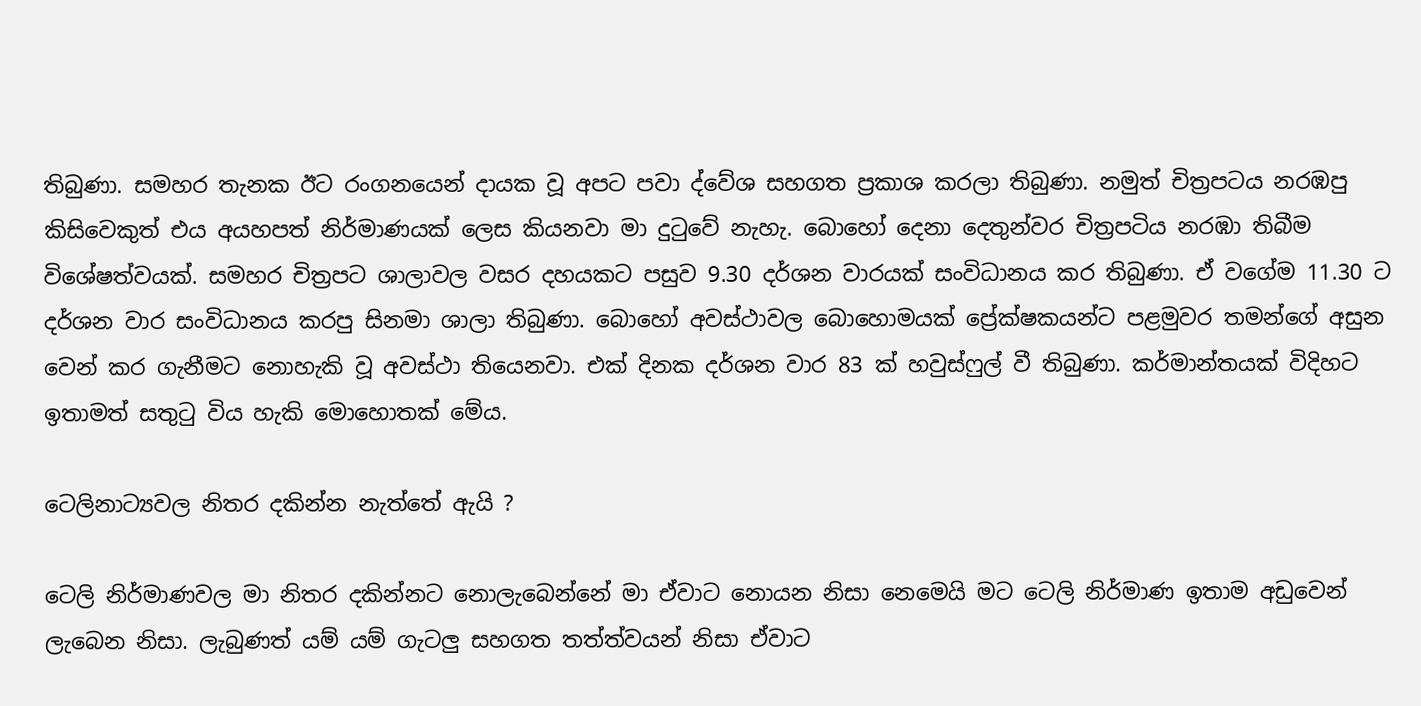තිබුණා. සමහර තැනක ඊට රංගනයෙන් දායක වූ අපට පවා ද්වේශ සහගත ප්‍රකාශ කරලා තිබුණා. නමුත් චිත්‍රපටය නරඹපු කිසිවෙකුත් එය අයහපත් නිර්මාණයක් ලෙස කියනවා මා දුටුවේ නැහැ. බොහෝ දෙනා දෙතුන්වර චිත්‍රපටිය නරඹා තිබීම විශේෂත්වයක්. සමහර චිත්‍රපට ශාලාවල වසර දහයකට පසුව 9.30 දර්ශන වාරයක් සංවිධානය කර තිබුණා. ඒ වගේම 11.30 ට දර්ශන වාර සංවිධානය කරපු සිනමා ශාලා තිබුණා. බොහෝ අවස්ථාවල බොහොමයක් ප්‍රේක්ෂකයන්ට පළමුවර තමන්ගේ අසුන වෙන් කර ගැනීමට නොහැකි වූ අවස්ථා තියෙනවා. එක් දිනක දර්ශන වාර 83 ක් හවුස්ෆුල් වී තිබුණා. කර්මාන්තයක් විදිහට ඉතාමත් සතුටු විය හැකි මොහොතක් මේය.

ටෙලිනාට්‍යවල නිතර දකින්න නැත්තේ ඇයි ?

ටෙලි නිර්මාණවල මා නිතර දකින්නට නොලැබෙන්නේ මා ඒවාට නොයන නිසා නෙමෙයි මට ටෙලි නිර්මාණ ඉතාම අඩුවෙන් ලැබෙන නිසා. ලැබුණත් යම් යම් ගැටලු සහගත තත්ත්වයන් නිසා ඒවාට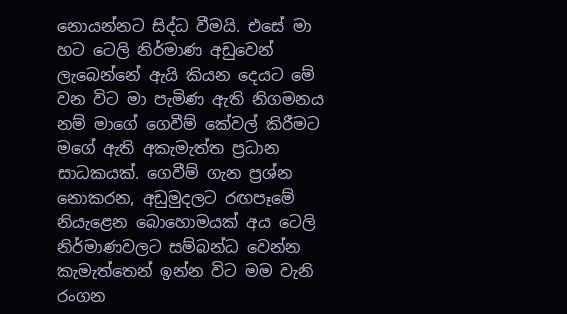නොයන්නට සිද්ධ වීමයි. එසේ මා හට ටෙලි නිර්මාණ අඩුවෙන් ලැබෙන්නේ ඇයි කියන දෙයට මේ වන විට මා පැමිණ ඇති නිගමනය නම් මාගේ ගෙවීම් කේවල් කිරීමට මගේ ඇති අකැමැත්ත ප්‍රධාන සාධකයක්. ගෙවීම් ගැන ප්‍රශ්න නොකරන, අඩුමුදලට රඟපෑමේ නියැළෙන බොහොමයක් අය ටෙලි නිර්මාණවලට සම්බන්ධ වෙන්න කැමැත්තෙන් ඉන්න විට මම වැනි රංගන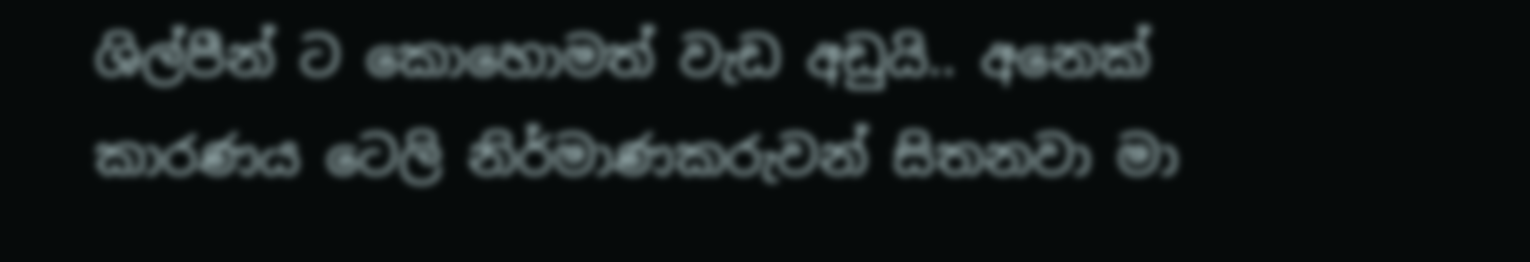ශිල්පීන් ට කොහොමත් වැඩ අඩුයි.. අනෙක් කාරණය ටෙලි නිර්මාණකරුවන් සිතනවා මා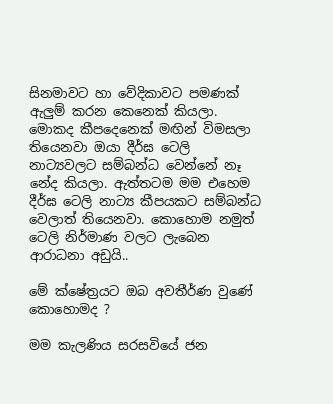සිනමාවට හා වේදිකාවට පමණක් ඇලුම් කරන කෙනෙක් කියලා. මොකද කීපදෙනෙක් මඟින් විමසලා තියෙනවා ඔයා දීර්ඝ ටෙලි නාට්‍යවලට සම්බන්ධ වෙන්නේ නෑ නේද කියලා. ඇත්තටම මම එහෙම දීර්ඝ ටෙලි නාට්‍ය කීපයකට සම්බන්ධ වෙලාත් තියෙනවා. කොහොම නමුත් ටෙලි නිර්මාණ වලට ලැබෙන ආරාධනා අඩුයි..

මේ ක්ෂේත්‍රයට ඔබ අවතීර්ණ වුණේ කොහොමද ?

මම කැලණිය සරසවියේ ජන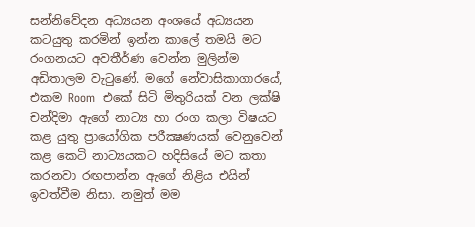සන්නිවේදන අධ්‍යයන අංශයේ අධ්‍යයන කටයුතු කරමින් ඉන්න කාලේ තමයි මට රංගනයට අවතීර්ණ වෙන්න මුලින්ම අඩිතාලම වැටුණේ. මගේ නේවාසිකාගාරයේ, එකම Room  එකේ සිටි මිතුරියක් වන ලක්ෂි චන්දිමා ඇගේ නාට්‍ය හා රංග කලා විෂයට කළ යුතු ප්‍රායෝගික පරීක්‍ෂණයක් වෙනුවෙන් කළ කෙටි නාට්‍යයකට හදිසියේ මට කතා කරනවා රඟපාන්න ඇගේ නිළිය එයින් ඉවත්වීම නිසා. නමුත් මම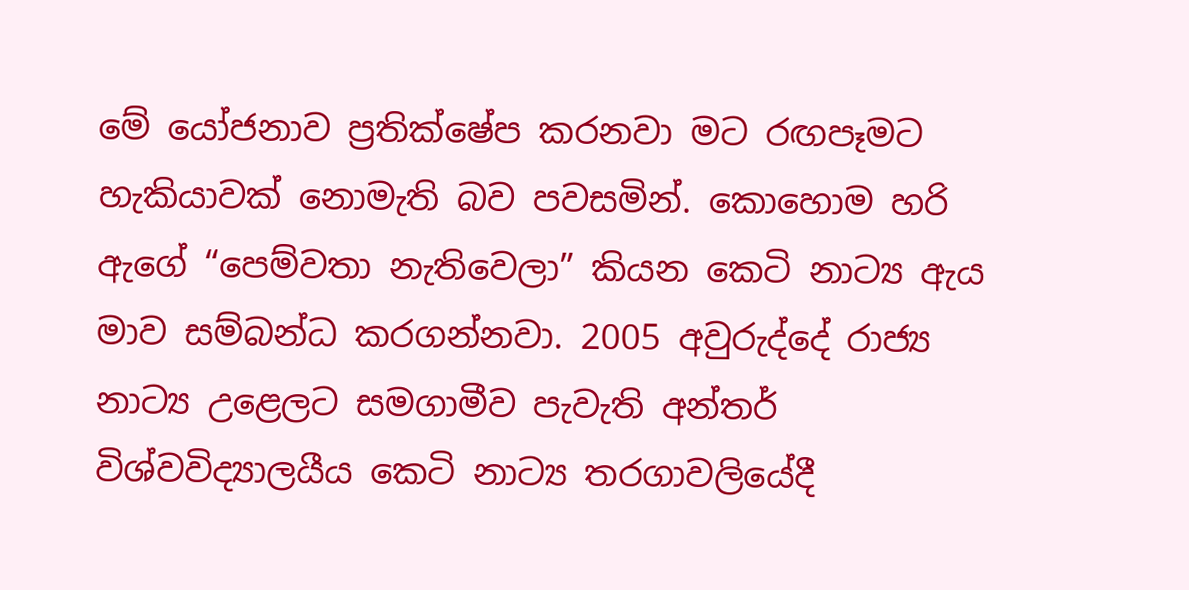මේ යෝජනාව ප්‍රතික්ෂේප කරනවා මට රඟපෑමට හැකියාවක් නොමැති බව පවසමින්. කොහොම හරි ඇගේ “පෙම්වතා නැතිවෙලා” කියන කෙටි නාට්‍ය ඇය මාව සම්බන්ධ කරගන්නවා. 2005 අවුරුද්දේ රාජ්‍ය නාට්‍ය උළෙලට සමගාමීව පැවැති අන්තර් විශ්වවිද්‍යාලයීය කෙටි නාට්‍ය තරගාවලියේදී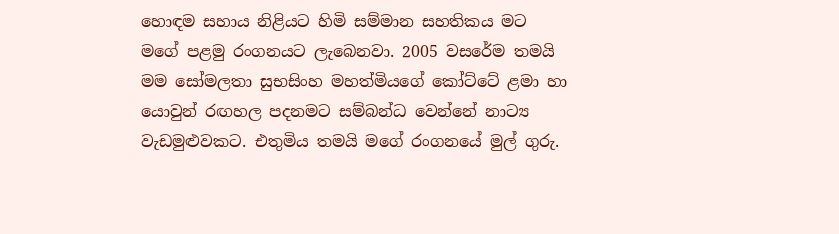හොඳම සහාය නිළියට හිමි සම්මාන සහතිකය මට මගේ පළමු රංගනයට ලැබෙනවා. 2005 වසරේම තමයි මම සෝමලතා සුභසිංහ මහත්මියගේ කෝට්ටේ ළමා හා යොවුන් රඟහල පදනමට සම්බන්ධ වෙන්නේ නාට්‍ය වැඩමුළුවකට. එතුමිය තමයි මගේ රංගනයේ මුල් ගුරු.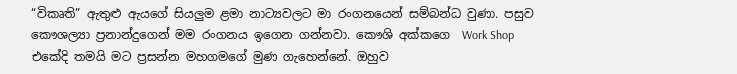“විකෘති” ඇතුළු ඇයගේ සියලුම ළමා නාට්‍යවලට මා රංගනයෙන් සම්බන්ධ වුණා. පසුව කෞශල්‍යා ප්‍රනාන්දුගෙන් මම රංගනය ඉගෙන ගන්නවා. කෞශි අක්කගෙ  Work Shop එකේදි තමයි මට ප්‍රසන්න මහගමගේ මුණ ගැහෙන්නේ. ඔහුව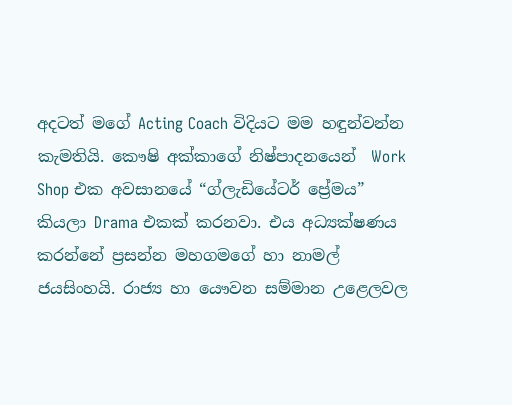අදටත් මගේ Acting Coach විදියට මම හඳුන්වන්න කැමතියි. කෞෂි අක්කාගේ නිෂ්පාදනයෙන්  Work Shop එක අවසානයේ “ග්ලැඩියේටර් ප්‍රේමය” කියලා Drama එකක් කරනවා. එය අධ්‍යක්ෂණය කරන්නේ ප්‍රසන්න මහගමගේ හා නාමල් ජයසිංහයි. රාජ්‍ය හා යෞවන සම්මාන උළෙලවල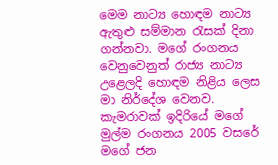මෙම නාට්‍ය හොඳම නාට්‍ය ඇතුළු සම්මාන රැසක් දිනා ගන්නවා. මගේ රංගනය වෙනුවෙනුත් රාජ්‍ය නාට්‍ය උළෙලදි හොඳම නිළිය ලෙස මා නිර්දේශ වෙනව. කැමරාවක් ඉදිරියේ මගේ මුල්ම රංගනය 2005 වසරේ මගේ ජන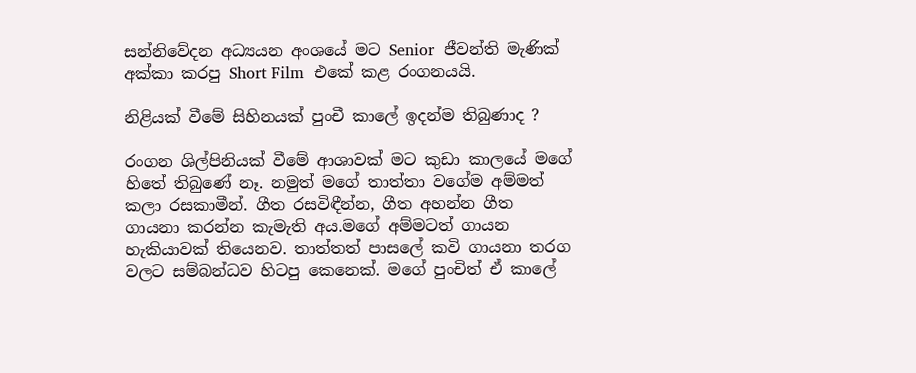සන්නිවේදන අධ්‍යයන අංශයේ මට Senior  ජීවන්ති මැණික් අක්කා කරපු Short Film  එකේ කළ රංගනයයි.

නිළියක් වීමේ සිහිනයක් පුංචී කාලේ ඉදන්ම තිබුණාද ?

රංගන ශිල්පිනියක් වීමේ ආශාවක් මට කුඩා කාලයේ මගේ හිතේ තිබුණේ නෑ. නමුත් මගේ තාත්තා වගේම අම්මත් කලා රසකාමීන්. ගීත රසවිඳීන්න, ගීත අහන්න ගීත ගායනා කරන්න කැමැති අය.මගේ අම්මටත් ගායන හැකියාවක් තියෙනව. තාත්තත් පාසලේ කවි ගායනා තරග වලට සම්බන්ධව හිටපු කෙනෙක්. මගේ පුංචිත් ඒ කාලේ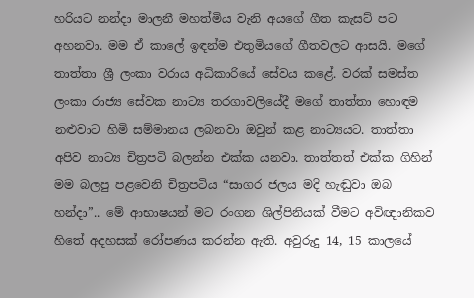හරියට නන්දා මාලනී මහත්මිය වැනි අයගේ ගීත කැසට් පට අහනවා. මම ඒ කාලේ ඉඳන්ම එතුමියගේ ගීතවලට ආසයි. මගේ තාත්තා ශ්‍රී ලංකා වරාය අධිකාරියේ සේවය කළේ. වරක් සමස්ත ලංකා රාජ්‍ය සේවක නාට්‍ය තරගාවලියේදී මගේ තාත්තා හොඳම නළුවාට හිමි සම්මානය ලබනවා ඔවුන් කළ නාට්‍යයට. තාත්තා අපිව නාට්‍ය චිත්‍රපටි බලන්න එක්ක යනවා. තාත්තත් එක්ක ගිහින් මම බලපු පළවෙනි චිත්‍රපටිය “සාගර ජලය මදි හැඬුවා ඔබ හන්දා”.. මේ ආභාෂයන් මට රංගන ශිල්පිනියක් වීමට අවිඥානිකව හිතේ අදහසක් රෝපණය කරන්න ඇති. අවුරුදු 14, 15 කාලයේ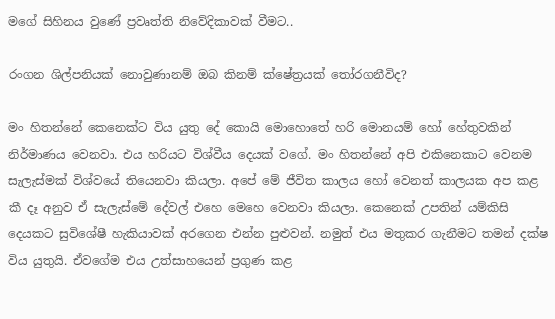මගේ සිහිනය වුණේ ප්‍රවෘත්ති නිවේදිකාවක් වීමට..

රංගන ශිල්පනියක් නොවුණානම් ඔබ කිනම් ක්ෂේත්‍රයක් තෝරගනීවිද?

මං හිතන්නේ කෙනෙක්ට විය යුතු දේ කොයි මොහොතේ හරි මොනයම් හෝ හේතුවකින් නිර්මාණය වෙනවා. එය හරියට විශ්වීය දෙයක් වගේ. මං හිතන්නේ අපි එකිනෙකාට වෙනම සැලැස්මක් විශ්වයේ තියෙනවා කියලා. අපේ මේ ජීවිත කාලය හෝ වෙනත් කාලයක අප කළ කී දෑ අනුව ඒ සැලැස්මේ දේවල් එහෙ මෙහෙ වෙනවා කියලා. කෙනෙක් උපතින් යම්කිසි දෙයකට සුවිශේෂී හැකියාවක් අරගෙන එන්න පුළුවන්. නමුත් එය මතුකර ගැනීමට තමන් දක්ෂ විය යුතුයි. ඒවගේම එය උත්සාහයෙන් ප්‍රගුණ කළ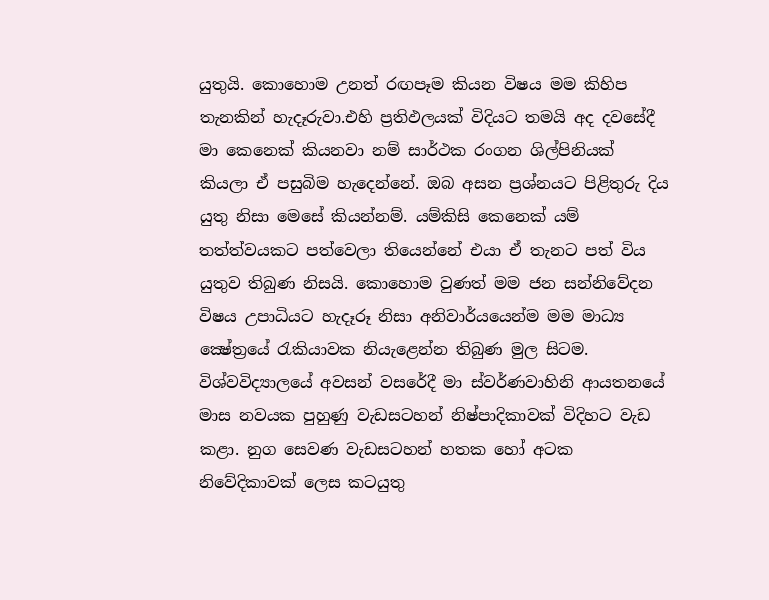යුතුයි. කොහොම උනත් රඟපෑම කියන විෂය මම කිහිප තැනකින් හැදෑරුවා.එහි ප්‍රතිඵලයක් විදියට තමයි අද දවසේදී මා කෙනෙක් කියනවා නම් සාර්ථක රංගන ශිල්පිනියක් කියලා ඒ පසුබිම හැදෙන්නේ. ඔබ අසන ප්‍රශ්නයට පිළිතුරු දිය යුතු නිසා මෙසේ කියන්නම්. යම්කිසි කෙනෙක් යම් තත්ත්වයකට පත්වෙලා තියෙන්නේ එයා ඒ තැනට පත් විය යුතුව තිබුණ නිසයි. කොහොම වුණත් මම ජන සන්නිවේදන විෂය උපාධියට හැදෑරූ නිසා අනිවාර්යයෙන්ම මම මාධ්‍ය ක්‍ෂේත්‍රයේ රැකියාවක නියැළෙන්න තිබුණ මුල සිටම. විශ්වවිද්‍යාලයේ අවසන් වසරේදී මා ස්වර්ණවාහිනි ආයතනයේ මාස නවයක පුහුණු වැඩසටහන් නිෂ්පාදිකාවක් විදිහට වැඩ කළා. නුග සෙවණ වැඩසටහන් හතක හෝ අටක නිවේදිකාවක් ලෙස කටයුතු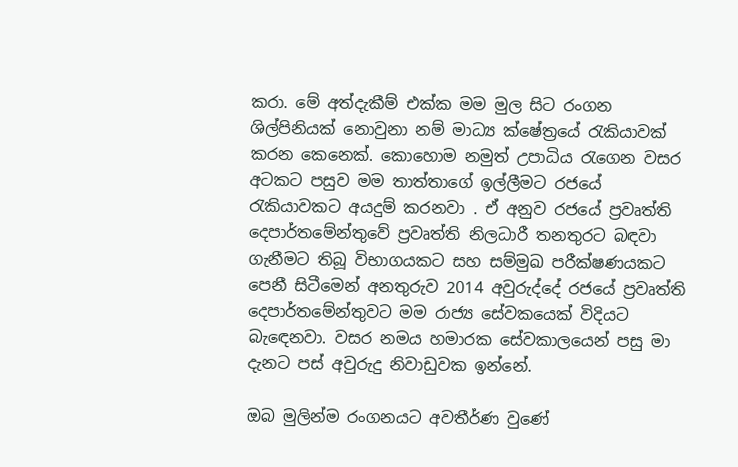කරා. මේ අත්දැකීම් එක්ක මම මුල සිට රංගන ශිල්පිනියක් නොවුනා නම් මාධ්‍ය ක්ෂේත්‍රයේ රැකියාවක් කරන කෙනෙක්. කොහොම නමුත් උපාධිය රැගෙන වසර අටකට පසුව මම තාත්තාගේ ඉල්ලීමට රජයේ රැකියාවකට අයදුම් කරනවා . ඒ අනුව රජයේ ප්‍රවෘත්ති දෙපාර්තමේන්තුවේ ප්‍රවෘත්ති නිලධාරී තනතුරට බඳවා ගැනීමට තිබූ විභාගයකට සහ සම්මුඛ පරීක්ෂණයකට පෙනී සිටීමෙන් අනතුරුව 2014 අවුරුද්දේ රජයේ ප්‍රවෘත්ති දෙපාර්තමේන්තුවට මම රාජ්‍ය සේවකයෙක් විදියට බැඳෙනවා. වසර නමය හමාරක සේවකාලයෙන් පසු මා දැනට පස් අවුරුදු නිවාඩුවක ඉන්නේ.

ඔබ මුලින්ම රංගනයට අවතීර්ණ වුණේ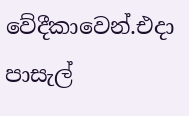වේදීකාවෙන්.එදා පාසැල්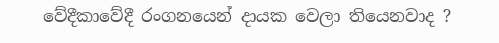වේදීකාවේදී රංගනයෙන් දායක වෙලා තියෙනවාද ?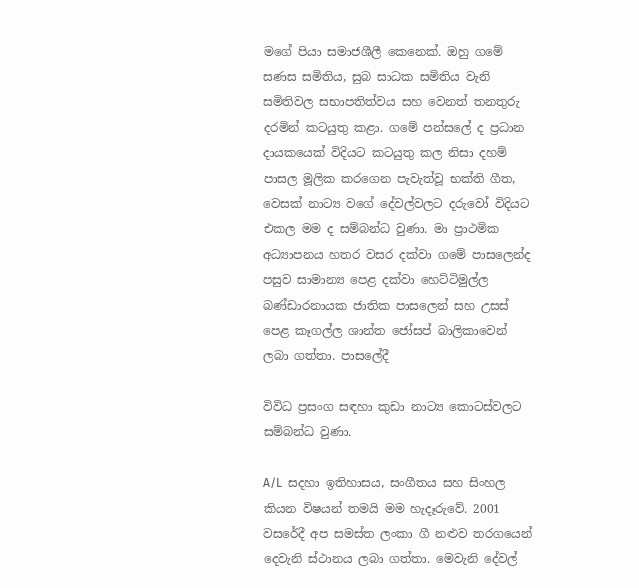මගේ පියා සමාජශීලී කෙනෙක්. ඔහු ගමේ සණස සමිතිය, සුබ සාධක සමිතිය වැනි සමිතිවල සභාපතිත්වය සහ වෙනත් තනතුරු දරමින් කටයුතු කළා. ගමේ පන්සලේ ද ප්‍රධාන දායකයෙක් විදියට කටයුතු කල නිසා දහම් පාසල මූලික කරගෙන පැවැත්වූ භක්ති ගීත, වෙසක් නාට්‍ය වගේ දේවල්වලට දරුවෝ විදියට එකල මම ද සම්බන්ධ වුණා. මා ප්‍රාථමික අධ්‍යාපනය හතර වසර දක්වා ගමේ පාසලෙන්ද පසුව සාමාන්‍ය පෙළ දක්වා හෙට්ටිමුල්ල බණ්ඩාරනායක ජාතික පාසලෙන් සහ උසස් පෙළ කෑගල්ල ශාන්ත ජෝසප් බාලිකාවෙන් ලබා ගත්තා. පාසලේදී

විවිධ ප්‍රසංග සඳහා කුඩා නාට්‍ය කොටස්වලට සම්බන්ධ වුණා.

A/L  සදහා ඉතිහාසය, සංගීතය සහ සිංහල කියන විෂයන් තමයි මම හැදෑරුවේ. 2001 වසරේදී අප සමස්ත ලංකා ගී නළුව තරගයෙන් දෙවැනි ස්ථානය ලබා ගත්තා. මෙවැනි දේවල්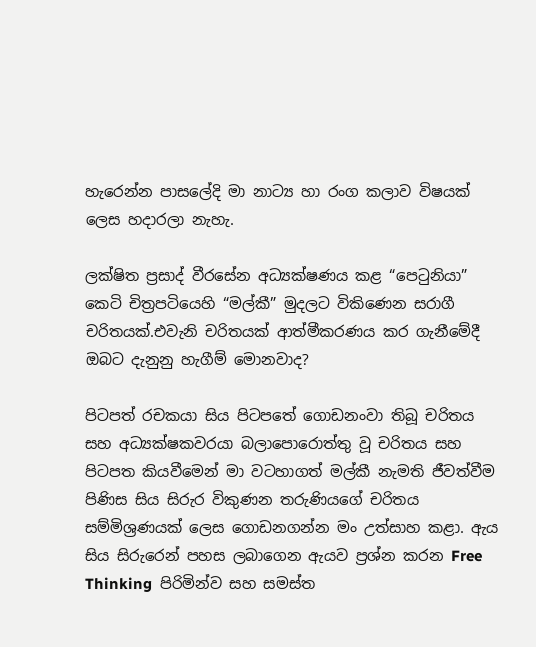හැරෙන්න පාසලේදි මා නාට්‍ය හා රංග කලාව විෂයක් ලෙස හදාරලා නැහැ.

ලක්ෂිත ප්‍රසාද් වීරසේන අධ්‍යක්ෂණය කළ “පෙටුනියා” කෙටි චිත්‍රපටියෙහි “මල්කී” මුදලට විකිණෙන සරාගී චරිතයක්.එවැනි චරිතයක් ආත්මීකරණය කර ගැනීමේදී ඔබට දැනුනු හැගීම් මොනවාද?

පිටපත් රචකයා සිය පිටපතේ ගොඩනංවා තිබූ චරිතය සහ අධ්‍යක්ෂකවරයා බලාපොරොත්තු වූ චරිතය සහ පිටපත කියවීමෙන් මා වටහාගත් මල්කී නැමති ජීවත්වීම පිණිස සිය සිරුර විකුණන තරුණියගේ චරිතය සම්මිශ්‍රණයක් ලෙස ගොඩනගන්න මං උත්සාහ කළා. ඇය සිය සිරුරෙන් පහස ලබාගෙන ඇයව ප්‍රශ්න කරන Free Thinking  පිරිමින්ව සහ සමස්ත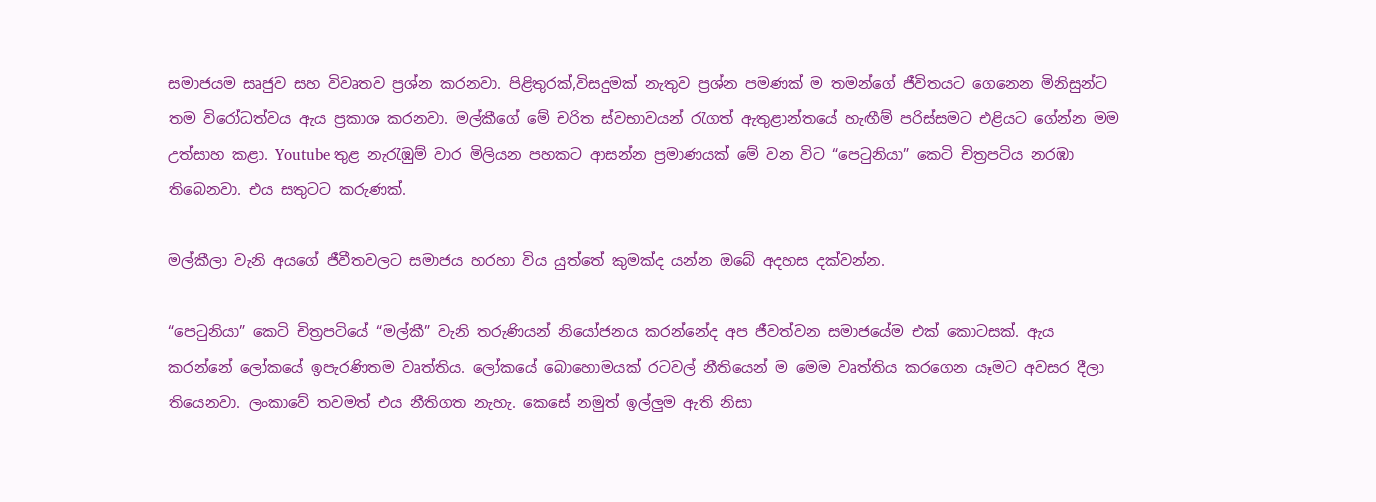සමාජයම සෘජුව සහ විවෘතව ප්‍රශ්න කරනවා. පිළිතුරක්,විසදුමක් නැතුව ප්‍රශ්න පමණක් ම තමන්ගේ ජීවිතයට ගෙනෙන මිනිසුන්ට තම විරෝධත්වය ඇය ප්‍රකාශ කරනවා. මල්කීගේ මේ චරිත ස්වභාවයන් රැගත් ඇතුළාන්තයේ හැඟීම් පරිස්සමට එළියට ගේන්න මම උත්සාහ කළා. Youtube තුළ නැරැඹුම් වාර මිලියන පහකට ආසන්න ප්‍රමාණයක් මේ වන විට “පෙටුනියා” කෙටි චිත්‍රපටිය නරඹා තිබෙනවා. එය සතුටට කරුණක්.

මල්කීලා වැනි අයගේ ජීවීතවලට සමාජය හරහා විය යුත්තේ කුමක්ද යන්න ඔබේ අදහස දක්වන්න.

“පෙටුනියා” කෙටි චිත්‍රපටියේ “මල්කී” වැනි තරුණියන් නියෝජනය කරන්නේද අප ජීවත්වන සමාජයේම එක් කොටසක්. ඇය කරන්නේ ලෝකයේ ඉපැරණිතම වෘත්තිය. ලෝකයේ බොහොමයක් රටවල් නීතියෙන් ම මෙම වෘත්තිය කරගෙන යෑමට අවසර දීලා තියෙනවා. ලංකාවේ තවමත් එය නීතිගත නැහැ. කෙසේ නමුත් ඉල්ලුම ඇති නිසා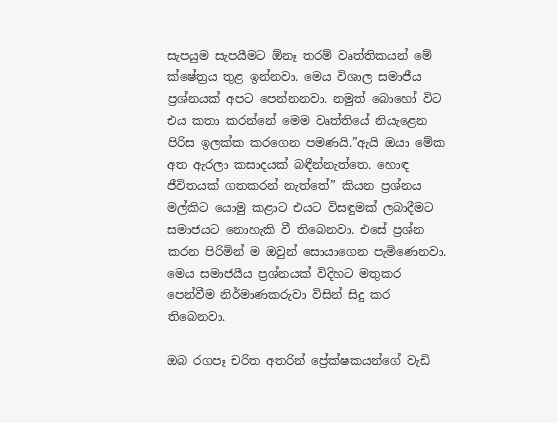සැපයුම සැපයීමට ඕනෑ තරම් වෘත්තිකයන් මේ ක්ෂේත්‍රය තුළ ඉන්නවා. මෙය විශාල සමාජීය ප්‍රශ්නයක් අපට පෙන්නනවා. නමුත් බොහෝ විට එය කතා කරන්නේ මෙම වෘත්තියේ නියැළෙන පිරිස ඉලක්ක කරගෙන පමණයි.”ඇයි ඔයා මේක අත ඇරලා කසාදයක් බඳීන්නැත්තෙ. හොඳ ජීවිතයක් ගතකරන් නැත්තේ” කියන ප්‍රශ්නය මල්කිට යොමු කළාට එයට විසඳුමක් ලබාදීමට සමාජයට නොහැකි වී තිබෙනවා. එසේ ප්‍රශ්න කරන පිරිමින් ම ඔවුන් සොයාගෙන පැමිණෙනවා. මෙය සමාජයීය ප්‍රශ්නයක් විදිහට මතුකර පෙන්වීම නිර්මාණකරුවා විසින් සිදු කර තිබෙනවා.

ඔබ රගපෑ චරිත අතරින් ප්‍රේක්ෂකයන්ගේ වැඩි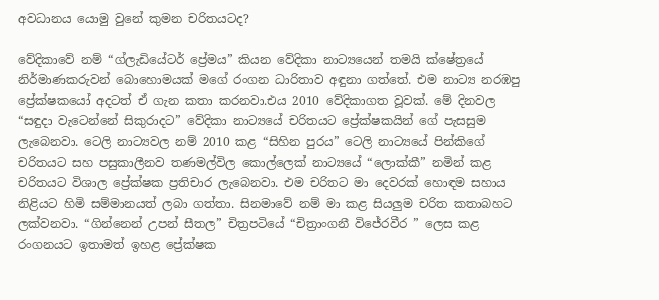අවධානය යොමු වුනේ කුමන චරිතයටද?

වේදිකාවේ නම් “ග්ලැඩියේටර් ප්‍රේමය” කියන වේදිකා නාට්‍යයෙන් තමයි ක්ෂේත්‍රයේ නිර්මාණකරුවන් බොහොමයක් මගේ රංගන ධාරිතාව අඳුනා ගත්තේ. එම නාට්‍ය නරඹපු ප්‍රේක්ෂකයෝ අදටත් ඒ ගැන කතා කරනවා.එය 2010 වේදිකාගත වූවක්. මේ දිනවල “සඳුදා වැටෙන්නේ සිකුරාදට” වේදිකා නාට්‍යයේ චරිතයට ප්‍රේක්ෂකයින් ගේ පැසසුම ලැබෙනවා. ටෙලි නාට්‍යවල නම් 2010 කළ “සිහින පුරය” ටෙලි නාට්‍යයේ පින්කිගේ චරිතයට සහ පසුකාලීනව තණමල්විල කොල්ලෙක් නාට්‍යයේ “ලොක්කී” නමින් කළ චරිතයට විශාල ප්‍රේක්ෂක ප්‍රතිචාර ලැබෙනවා. එම චරිතට මා දෙවරක් හොඳම සහාය නිළියට හිමි සම්මානයත් ලබා ගත්තා. සිනමාවේ නම් මා කළ සියලුම චරිත කතාබහට ලක්වනවා. “ගින්නෙන් උපන් සීතල” චිත්‍රපටියේ “චිත්‍රාංගනී විජේරවීර ” ලෙස කළ රංගනයට ඉතාමත් ඉහළ ප්‍රේක්ෂක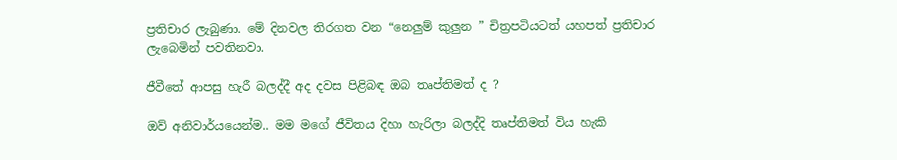ප්‍රතිචාර ලැබුණා. මේ දිනවල තිරගත වන “නෙලුම් කුලුන ” චිත්‍රපටියටත් යහපත් ප්‍රතිචාර ලැබෙමින් පවතිනවා.

ජීවීතේ ආපසු හැරී බලද්දී අද දවස පිළිබඳ ඔබ තෘප්තිමත් ද ?

ඔව් අනිවාර්යයෙන්ම.. මම මගේ ජීවිතය දිහා හැරිලා බලද්දි තෘප්තිමත් විය හැකි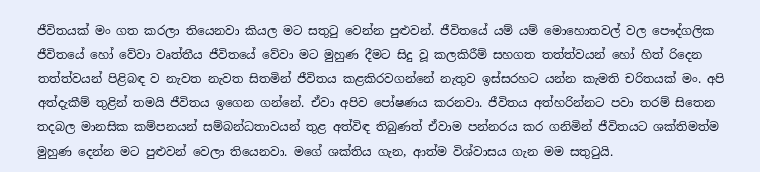ජීවිතයක් මං ගත කරලා තියෙනවා කියල මට සතුටු වෙන්න පුළුවන්. ජීවිතයේ යම් යම් මොහොතවල් වල පෞද්ගලික ජීවිතයේ හෝ වේවා වෘත්තීය ජීවිතයේ වේවා මට මුහුණ දීමට සිදු වූ කලකිරීම් සහගත තත්ත්වයන් හෝ හිත් රිදෙන තත්ත්වයන් පිළිබඳ ව නැවත නැවත සිතමින් ජීවිතය කළකිරවගන්නේ නැතුව ඉස්සරහට යන්න කැමති චරිතයක් මං. අපි අත්දැකීම් තුළින් තමයි ජීවිතය ඉගෙන ගන්නේ. ඒවා අපිව පෝෂණය කරනවා. ජීවිතය අත්හරින්නට පවා තරම් සිතෙන තදබල මානසික කම්පනයන් සම්බන්ධතාවයන් තුළ අත්විඳ තිබුණත් ඒවාම පන්නරය කර ගනිමින් ජීවිතයට ශක්තිමත්ම මුහුණ දෙන්න මට පුළුවන් වෙලා තියෙනවා. මගේ ශක්තිය ගැන, ආත්ම විශ්වාසය ගැන මම සතුටුයි.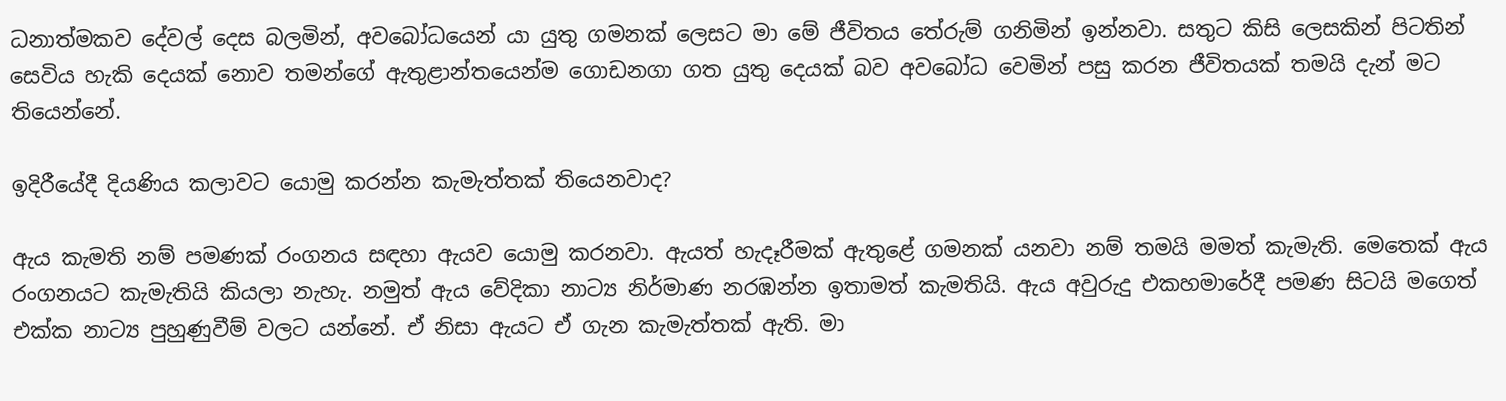ධනාත්මකව දේවල් දෙස බලමින්, අවබෝධයෙන් යා යුතු ගමනක් ලෙසට මා මේ ජීවිතය තේරුම් ගනිමින් ඉන්නවා. සතුට කිසි ලෙසකින් පිටතින් සෙවිය හැකි දෙයක් නොව තමන්ගේ ඇතුළාන්තයෙන්ම ගොඩනගා ගත යුතු දෙයක් බව අවබෝධ වෙමින් පසු කරන ජීවිතයක් තමයි දැන් මට තියෙන්නේ.

ඉදිරීයේදී දියණිය කලාවට යොමු කරන්න කැමැත්තක් තියෙනවාද?

ඇය කැමති නම් පමණක් රංගනය සඳහා ඇයව යොමු කරනවා. ඇයත් හැදෑරීමක් ඇතුළේ ගමනක් යනවා නම් තමයි මමත් කැමැති. මෙතෙක් ඇය රංගනයට කැමැතියි කියලා නැහැ. නමුත් ඇය වේදිකා නාට්‍ය නිර්මාණ නරඹන්න ඉතාමත් කැමතියි. ඇය අවුරුදු එකහමාරේදී පමණ සිටයි මගෙත් එක්ක නාට්‍ය පුහුණුවීම් වලට යන්නේ. ඒ නිසා ඇයට ඒ ගැන කැමැත්තක් ඇති. මා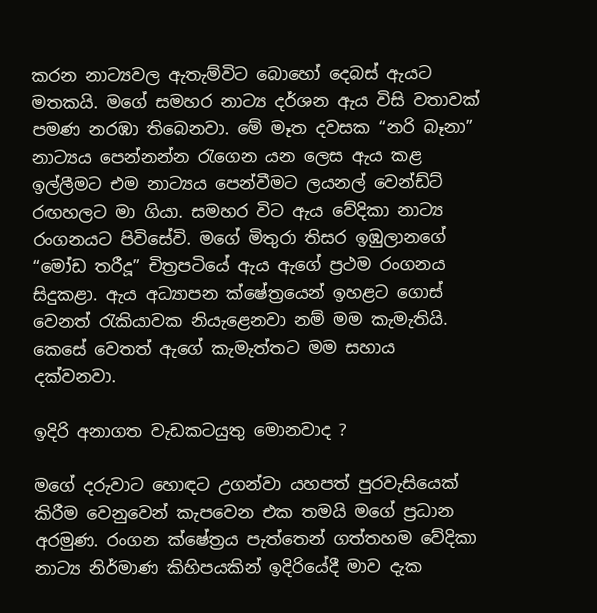කරන නාට්‍යවල ඇතැම්විට බොහෝ දෙබස් ඇයට මතකයි. මගේ සමහර නාට්‍ය දර්ශන ඇය විසි වතාවක් පමණ නරඹා තිබෙනවා. මේ මෑත දවසක “නරි බෑනා” නාට්‍යය පෙන්නන්න රැගෙන යන ලෙස ඇය කළ ඉල්ලීමට එම නාට්‍යය පෙන්වීමට ලයනල් වෙන්ඩ්ට් රඟහලට මා ගියා. සමහර විට ඇය වේදිකා නාට්‍ය රංගනයට පිවිසේවි. මගේ මිතුරා තිසර ඉඹුලානගේ “මෝඩ තරීදූ” චිත්‍රපටියේ ඇය ඇගේ ප්‍රථම රංගනය සිදුකළා. ඇය අධ්‍යාපන ක්ෂේත්‍රයෙන් ඉහළට ගොස් වෙනත් රැකියාවක නියැළෙනවා නම් මම කැමැතියි. කෙසේ වෙතත් ඇගේ කැමැත්තට මම සහාය දක්වනවා.

ඉදිරි අනාගත වැඩකටයුතු මොනවාද ?

මගේ දරුවාට හොඳට උගන්වා යහපත් පුරවැසියෙක් කිරීම වෙනුවෙන් කැපවෙන එක තමයි මගේ ප්‍රධාන අරමුණ. රංගන ක්ෂේත්‍රය පැත්තෙන් ගත්තහම වේදිකා නාට්‍ය නිර්මාණ කිහිපයකින් ඉදිරියේදී මාව දැක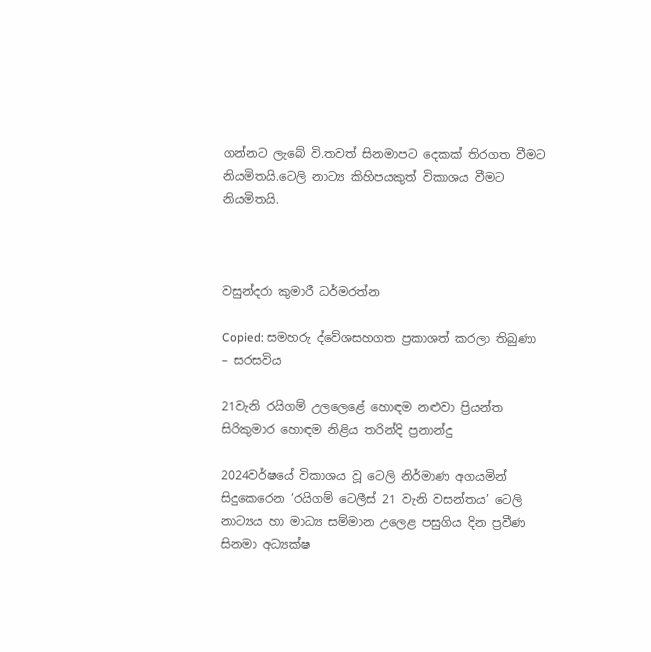ගන්නට ලැබේ වි.තවත් සිනමාපට දෙකක් තිරගත වීමට නියමිතයි.ටෙලි නාට්‍ය කිහිපයකුත් විකාශය වීමට නියමිතයි.



වසුන්දරා කුමාරී ධර්මරත්න

Copied: සමහරු ද්වේශසහගත ප්‍රකාශත් කරලා තිබුණා – සරසවිය

21වැනි රයිගම් උලලෙළේ හොඳම නළුවා ප්‍රියන්ත සිරිකුමාර හොඳම නිළිය තරින්දි ප්‍රනාන්දු

2024වර්ෂයේ විකාශය වූ ටෙලි නිර්මාණ අගයමින් සිදුකෙරෙන ‘රයිගම් ටෙලීස් 21 වැනි වසන්තය’ ටෙලි නාට්‍යය හා මාධ්‍ය සම්මාන උලෙළ පසුගිය දින ප්‍රවීණ සිනමා අධ්‍යක්ෂ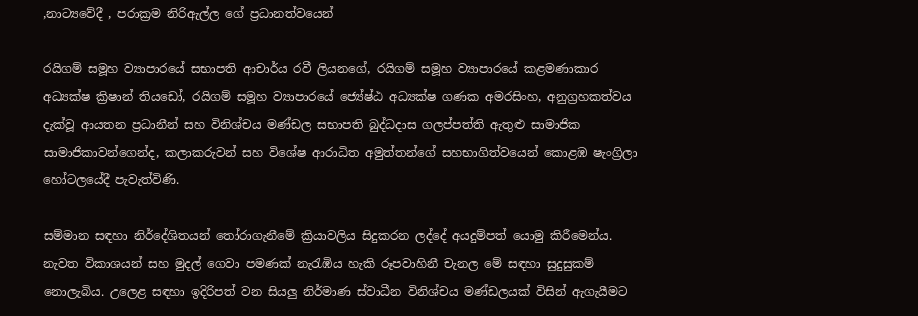,නාට්‍යවේදී , පරාක්‍රම නිරිඇල්ල ගේ ප්‍රධානත්වයෙන්

රයිගම් සමූහ ව්‍යාපාරයේ සභාපති ආචාර්ය රවී ලියනගේ, රයිගම් සමූහ ව්‍යාපාරයේ කළමණාකාර අධ්‍යක්ෂ ක්‍රිෂාන් තියඩෝ, රයිගම් සමූහ ව්‍යාපාරයේ ජ්‍යේෂ්ඨ අධ්‍යක්ෂ ගණක අමරසිංහ, අනුග්‍රහකත්වය දැක්වූ ආයතන ප්‍රධානීන් සහ විනිශ්චය මණ්ඩල සභාපති බුද්ධදාස ගලප්පත්ති ඇතුළු සාමාජික සාමාජිකාවන්ගෙන්ද, කලාකරුවන් සහ විශේෂ ආරාධිත අමුත්තන්ගේ සහභාගිත්වයෙන් කොළඹ ෂැංග්‍රිලා හෝටලයේදී පැවැත්විණි.

සම්මාන සඳහා නිර්දේශිතයන් තෝරාගැනීමේ ක්‍රියාවලිය සිදුකරන ලද්දේ අයදුම්පත් යොමු කිරීමෙන්ය. නැවත විකාශයන් සහ මුදල් ගෙවා පමණක් නැරැඹිය හැකි රූපවාහිනී චැනල මේ සඳහා සුදුසුකම් නොලැබිය. උලෙළ සඳහා ඉදිරිපත් වන සියලු නිර්මාණ ස්වාධීන විනිශ්චය මණ්ඩලයක් විසින් ඇගැයීමට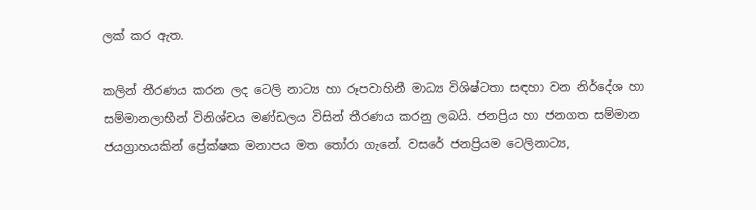ලක් කර ඇත.

කලින් තීරණය කරන ලද ටෙලි නාට්‍ය හා රූපවාහිනී මාධ්‍ය විශිෂ්ටතා සඳහා වන නිර්දේශ හා සම්මානලාභීන් විනිශ්චය මණ්ඩලය විසින් තීරණය කරනු ලබයි. ජනප්‍රිය හා ජනගත සම්මාන ජයග්‍රාහයකින් ප්‍රේක්ෂක මනාපය මත තෝරා ගැනේ. වසරේ ජනප්‍රියම ටෙලිනාට්‍ය,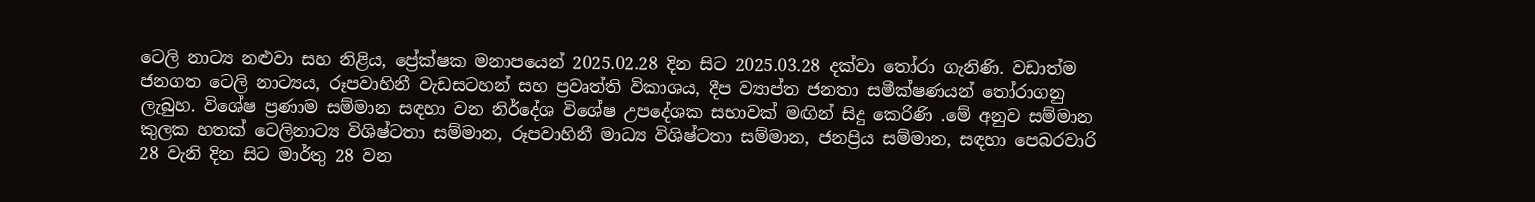ටෙලි නාට්‍ය නළුවා සහ නිළිය, ප්‍රේක්ෂක මනාපයෙන් 2025.02.28 දින සිට 2025.03.28 දක්වා තෝරා ගැනිණි. වඩාත්ම ජනගත ටෙලි නාට්‍යය, රූපවාහිනී වැඩසටහන් සහ ප්‍රවෘත්ති විකාශය, දීප ව්‍යාප්ත ජනතා සමීක්ෂණයන් තෝරාගනු ලැබුහ. විශේෂ ප්‍රණාම සම්මාන සඳහා වන නිර්දේශ විශේෂ උපදේශක සභාවක් මඟින් සිදු කෙරිණි .මේ අනුව සම්මාන කුලක හතක් ටෙලිනාට්‍ය විශිෂ්ටතා සම්මාන, රූපවාහිනී මාධ්‍ය විශිෂ්ටතා සම්මාන, ජනප්‍රිය සම්මාන, සඳහා පෙබරවාරි 28 වැනි දින සිට මාර්තු 28 වන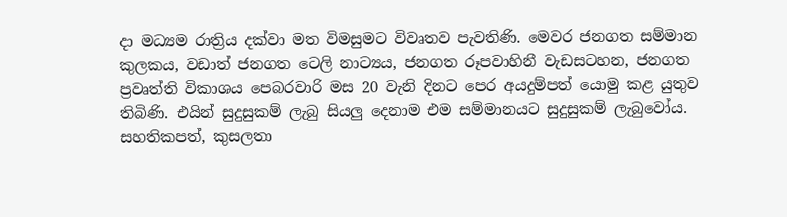දා මධ්‍යම රාත්‍රිය දක්වා මත විමසුමට විවෘතව පැවතිණි. මෙවර ජනගත සම්මාන කුලකය, වඩාත් ජනගත ටෙලි නාට්‍යය, ජනගත රූපවාහිනී වැඩසටහන, ජනගත ප්‍රවෘත්ති විකාශය පෙබරවාරි මස 20 වැනි දිනට පෙර අයදුම්පත් යොමු කළ යුතුව තිබිණි. එයින් සුදුසුකම් ලැබු සියලු දෙනාම එම සම්මානයට සුදුසුකම් ලැබුවෝය. සහතිකපත්, කුසලතා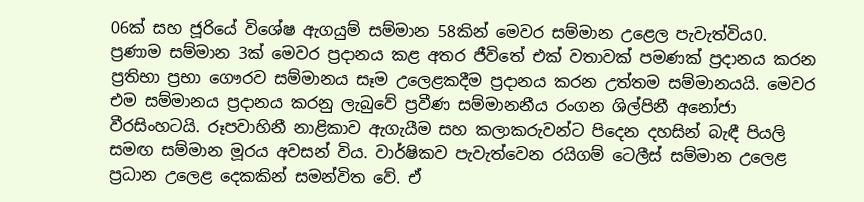06ක් සහ ජූරියේ විශේෂ ඇගයුම් සම්මාන 58කින් මෙවර සම්මාන උළෙල පැවැත්විය0. ප්‍රණාම සම්මාන 3ක් මෙවර ප්‍රදානය කළ අතර ජීවිතේ එක් වතාවක් පමණක් ප්‍රදානය කරන ප්‍රතිභා ප්‍රභා ගෞරව සම්මානය සෑම උලෙළකදීම ප්‍රදානය කරන උත්තම සම්මානයයි. මෙවර එම සම්මානය ප්‍රදානය කරනු ලැබුවේ ප්‍රවීණ සම්මානනීය රංගන ශිල්පිනී අනෝජා වීරසිංහටයි. රූපවාහිනී නාළිකාව ඇගැයීම සහ කලාකරුවන්ට පිදෙන දහසින් බැඳී පියලි සමඟ සම්මාන මූරය අවසන් විය. වාර්ෂිකව පැවැත්වෙන රයිගම් ටෙලීස් සම්මාන උලෙළ ප්‍රධාන උලෙළ දෙකකින් සමන්විත වේ. ඒ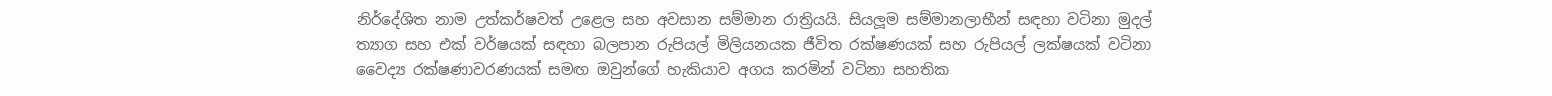නිර්දේශිත නාම උත්කර්ෂවත් උළෙල සහ අවසාන සම්මාන රාත්‍රියයි. සියලූම සම්මානලාභීන් සඳහා වටිනා මුදල් ත්‍යාග සහ එක් වර්ෂයක් සඳහා බලපාන රුපියල් මිලියනයක ජීවිත රක්ෂණයක් සහ රුපියල් ලක්ෂයක් වටිනා වෛද්‍ය රක්ෂණාවරණයක් සමඟ ඔවුන්ගේ හැකියාව අගය කරමින් වටිනා සහතික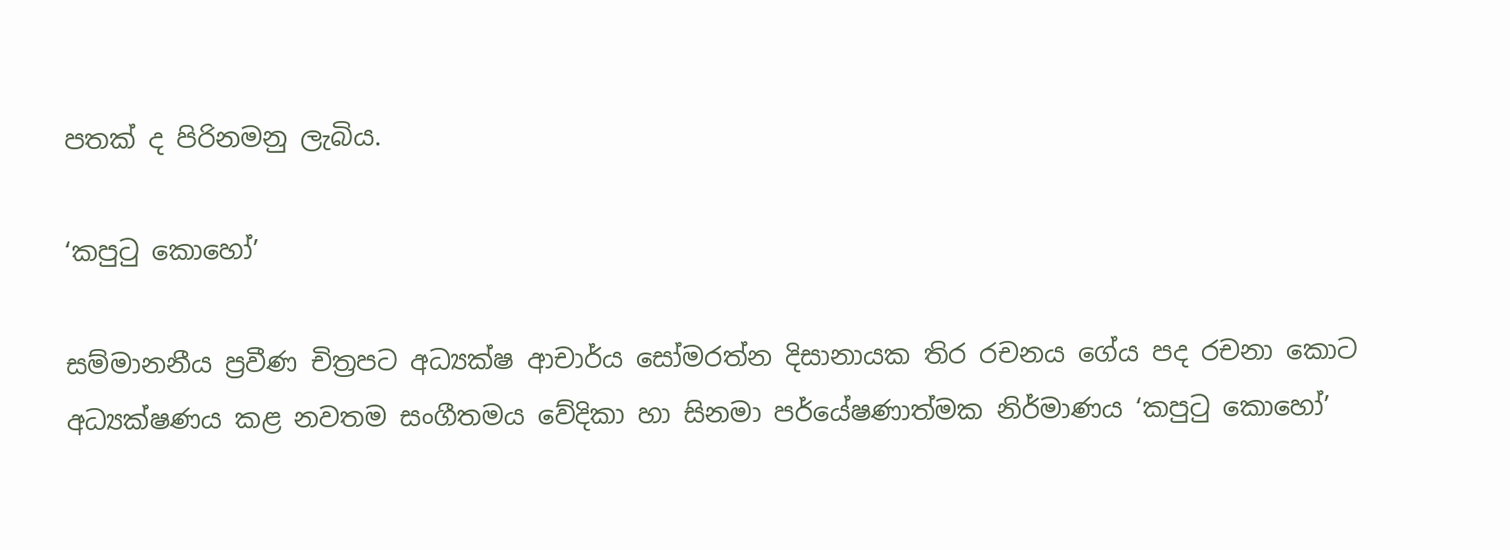පතක් ද පිරිනමනු ලැබිය.

‘කපුටු කොහෝ’

සම්මානනීය ප්‍රවීණ චිත්‍රපට අධ්‍යක්ෂ ආචාර්ය සෝමරත්න දිසානායක තිර රචනය ගේය පද රචනා කොට අධ්‍යක්ෂණය කළ නවතම සංගීතමය වේදිකා හා සිනමා පර්යේෂණාත්මක නිර්මාණය ‘කපුටු කොහෝ’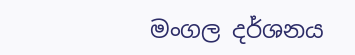මංගල දර්ශනය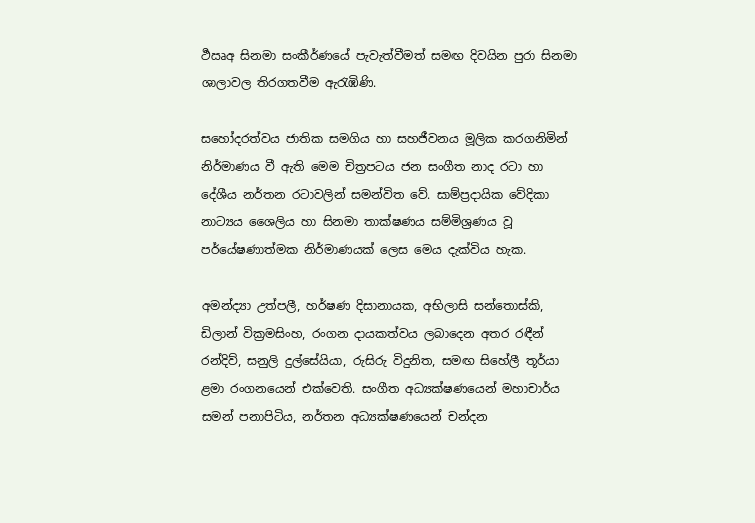ර්‍ථඍඅ සිනමා සංකීර්ණයේ පැවැත්වීමත් සමඟ දිවයින පුරා සිනමා ශාලාවල තිරගතවීම ඇරැඹිණි.

සහෝදරත්වය ජාතික සමගිය හා සහජීවනය මූලික කරගනිමින් නිර්මාණය වී ඇති මෙම චිත්‍රපටය ජන සංගීත නාද රටා හා දේශීය නර්තන රටාවලින් සමන්විත වේ. සාම්ප්‍රදායික වේදිකා නාට්‍යය ශෛලිය හා සිනමා තාක්ෂණය සම්මිශ්‍රණය වූ පර්යේෂණාත්මක නිර්මාණයක් ලෙස මෙය දැක්විය හැක.

අමන්ද්‍යා උත්පලී, හර්ෂණ දිසානායක, අභිලාසි සන්තොස්කි, ඩිලාන් වික්‍රමසිංහ, රංගන දායකත්වය ලබාදෙන අතර රඳීන් රන්දිව්, සනුලි දුල්සේයියා, රුසිරු විදුනිත, සමඟ සිහේලී තූර්යා ළමා රංගනයෙන් එක්වෙති. සංගීත අධ්‍යක්ෂණයෙන් මහාචාර්ය සමන් පනාපිටිය, නර්තන අධ්‍යක්ෂණයෙන් චන්දන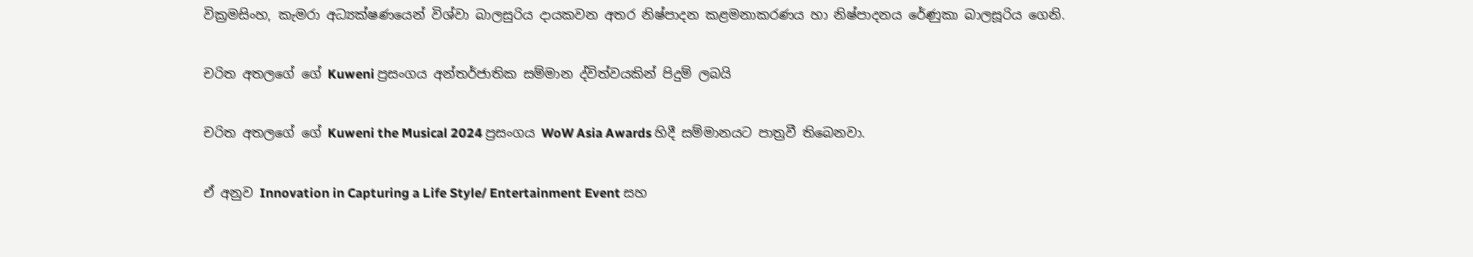වික්‍රමසිංහ, කැමරා අධ්‍යක්ෂණයෙන් විශ්වා බාලසුරිය දායකවන අතර නිෂ්පාදන කළමනාකරණය හා නිෂ්පාදනය රේණුකා බාලසූරිය ගෙනි.

චරිත අතලගේ ගේ Kuweni ප්‍රසංගය අන්තර්ජාතික සම්මාන ද්විත්වයකින් පිදුම් ලබයි

චරිත අතලගේ ගේ Kuweni the Musical 2024 ප්‍රසංගය WoW Asia Awards හිදී සම්මානයට පාත්‍රවී තිබෙනවා.

ඒ අනුව Innovation in Capturing a Life Style/ Entertainment Event සහ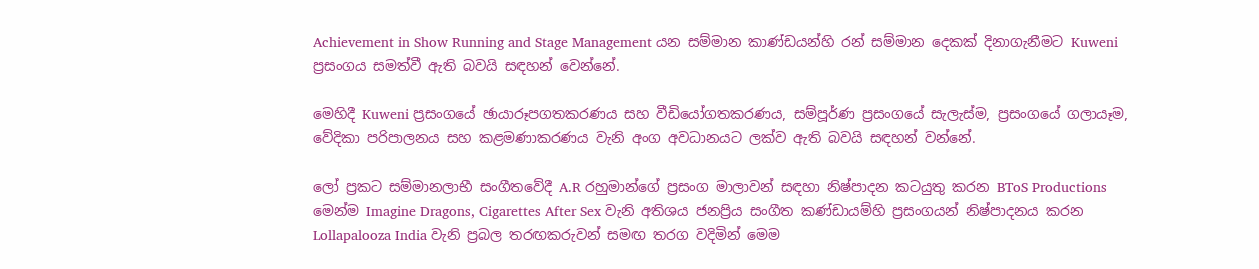Achievement in Show Running and Stage Management යන සම්මාන කාණ්ඩයන්හි රන් සම්මාන දෙකක් දිනාගැනීමට Kuweni ප්‍රසංගය සමත්වී ඇති බවයි සඳහන් වෙන්නේ.

මෙහිදී Kuweni ප්‍රසංගයේ ඡායාරූපගතකරණය සහ වීඩියෝගතකරණය, සම්පූර්ණ ප්‍රසංගයේ සැලැස්ම, ප්‍රසංගයේ ගලායෑම, වේදිකා පරිපාලනය සහ කළමණාකරණය වැනි අංග අවධානයට ලක්ව ඇති බවයි සඳහන් වන්නේ.

ලෝ ප්‍රකට සම්මානලාභී සංගීතවේදී A.R රහුමාන්ගේ ප්‍රසංග මාලාවන් සඳහා නිෂ්පාදන කටයුතු කරන BToS Productions මෙන්ම Imagine Dragons, Cigarettes After Sex වැනි අතිශය ජනප්‍රිය සංගීත කණ්ඩායම්හි ප්‍රසංගයන් නිෂ්පාදනය කරන Lollapalooza India වැනි ප්‍රබල තරඟකරුවන් සමඟ තරග වදිමින් මෙම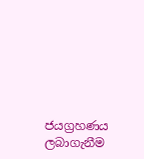ජයග්‍රහණය ලබාගැනීම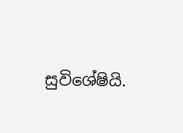සුවිශේෂියි.